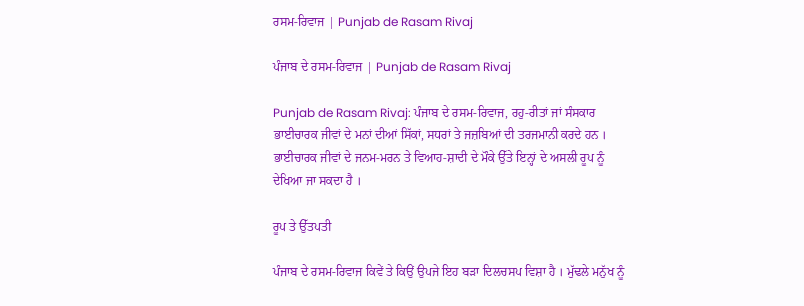ਰਸਮ-ਰਿਵਾਜ | Punjab de Rasam Rivaj

ਪੰਜਾਬ ਦੇ ਰਸਮ-ਰਿਵਾਜ | Punjab de Rasam Rivaj

Punjab de Rasam Rivaj: ਪੰਜਾਬ ਦੇ ਰਸਮ-ਰਿਵਾਜ, ਰਹੁ-ਰੀਤਾਂ ਜਾਂ ਸੰਸਕਾਰ ਭਾਈਚਾਰਕ ਜੀਵਾਂ ਦੇ ਮਨਾਂ ਦੀਆਂ ਸਿੱਕਾਂ, ਸਧਰਾਂ ਤੇ ਜਜ਼ਬਿਆਂ ਦੀ ਤਰਜਮਾਨੀ ਕਰਦੇ ਹਨ । ਭਾਈਚਾਰਕ ਜੀਵਾਂ ਦੇ ਜਨਮ-ਮਰਨ ਤੇ ਵਿਆਹ-ਸ਼ਾਦੀ ਦੇ ਮੌਕੇ ਉੱਤੇ ਇਨ੍ਹਾਂ ਦੇ ਅਸਲੀ ਰੂਪ ਨੂੰ ਦੇਖਿਆ ਜਾ ਸਕਦਾ ਹੈ ।

ਰੂਪ ਤੇ ਉੱਤਪਤੀ

ਪੰਜਾਬ ਦੇ ਰਸਮ-ਰਿਵਾਜ ਕਿਵੇਂ ਤੇ ਕਿਉਂ ਉਪਜੇ ਇਹ ਬੜਾ ਦਿਲਚਸਪ ਵਿਸ਼ਾ ਹੈ । ਮੁੱਢਲੇ ਮਨੁੱਖ ਨੂੰ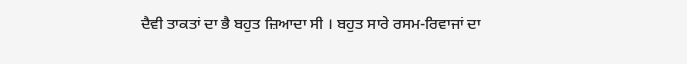ਦੈਵੀ ਤਾਕਤਾਂ ਦਾ ਭੈ ਬਹੁਤ ਜ਼ਿਆਦਾ ਸੀ । ਬਹੁਤ ਸਾਰੇ ਰਸਮ-ਰਿਵਾਜਾਂ ਦਾ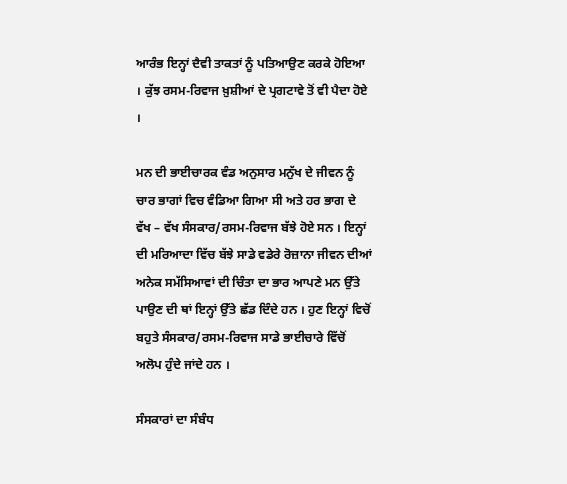ਆਰੰਭ ਇਨ੍ਹਾਂ ਦੈਵੀ ਤਾਕਤਾਂ ਨੂੰ ਪਤਿਆਉਣ ਕਰਕੇ ਹੋਇਆ । ਕੁੱਝ ਰਸਮ-ਰਿਵਾਜ ਖ਼ੁਸ਼ੀਆਂ ਦੇ ਪ੍ਰਗਟਾਵੇ ਤੋਂ ਵੀ ਪੈਦਾ ਹੋਏ ।

ਮਨ ਦੀ ਭਾਈਚਾਰਕ ਵੰਡ ਅਨੁਸਾਰ ਮਨੁੱਖ ਦੇ ਜੀਵਨ ਨੂੰ ਚਾਰ ਭਾਗਾਂ ਵਿਚ ਵੰਡਿਆ ਗਿਆ ਸੀ ਅਤੇ ਹਰ ਭਾਗ ਦੇ ਵੱਖ – ਵੱਖ ਸੰਸਕਾਰ/ਰਸਮ-ਰਿਵਾਜ ਬੱਝੇ ਹੋਏ ਸਨ । ਇਨ੍ਹਾਂ ਦੀ ਮਰਿਆਦਾ ਵਿੱਚ ਬੱਝੇ ਸਾਡੇ ਵਡੇਰੇ ਰੋਜ਼ਾਨਾ ਜੀਵਨ ਦੀਆਂ ਅਨੇਕ ਸਮੱਸਿਆਵਾਂ ਦੀ ਚਿੰਤਾ ਦਾ ਭਾਰ ਆਪਣੇ ਮਨ ਉੱਤੇ ਪਾਉਣ ਦੀ ਥਾਂ ਇਨ੍ਹਾਂ ਉੱਤੇ ਛੱਡ ਦਿੰਦੇ ਹਨ । ਹੁਣ ਇਨ੍ਹਾਂ ਵਿਚੋਂ ਬਹੁਤੇ ਸੰਸਕਾਰ/ਰਸਮ-ਰਿਵਾਜ ਸਾਡੇ ਭਾਈਚਾਰੇ ਵਿੱਚੋਂ ਅਲੋਪ ਹੁੰਦੇ ਜਾਂਦੇ ਹਨ ।

ਸੰਸਕਾਰਾਂ ਦਾ ਸੰਬੰਧ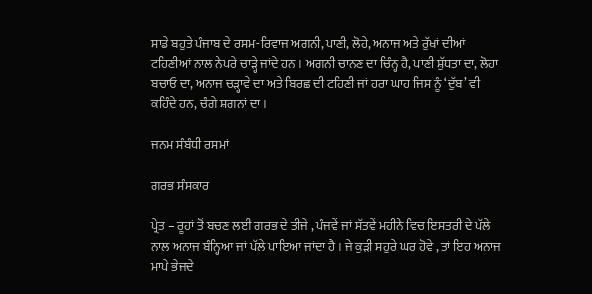ਸਾਡੇ ਬਹੁਤੇ ਪੰਜਾਬ ਦੇ ਰਸਮ-ਰਿਵਾਜ ਅਗਨੀ, ਪਾਣੀ, ਲੋਹੇ, ਅਨਾਜ ਅਤੇ ਰੁੱਖਾਂ ਦੀਆਂ ਟਹਿਣੀਆਂ ਨਾਲ ਨੇਪਰੇ ਚਾੜ੍ਹੇ ਜਾਂਦੇ ਹਨ । ਅਗਨੀ ਚਾਨਣ ਦਾ ਚਿੰਨ੍ਹ ਹੈ, ਪਾਣੀ ਸ਼ੁੱਧਤਾ ਦਾ, ਲੋਹਾ ਬਚਾਓ ਦਾ, ਅਨਾਜ ਚੜ੍ਹਾਵੇ ਦਾ ਅਤੇ ਬਿਰਛ ਦੀ ਟਹਿਣੀ ਜਾਂ ਹਰਾ ਘਾਹ ਜਿਸ ਨੂੰ ‘ਦੁੱਬ’ ਵੀ ਕਹਿੰਦੇ ਹਨ, ਚੰਗੇ ਸ਼ਗਨਾਂ ਦਾ ।

ਜਨਮ ਸੰਬੰਧੀ ਰਸਮਾਂ

ਗਰਭ ਸੰਸਕਾਰ

ਪ੍ਰੇਤ – ਰੂਹਾਂ ਤੋਂ ਬਚਣ ਲਈ ਗਰਭ ਦੇ ਤੀਜੇ , ਪੰਜਵੇਂ ਜਾਂ ਸੱਤਵੇਂ ਮਹੀਨੇ ਵਿਚ ਇਸਤਰੀ ਦੇ ਪੱਲੇ ਨਾਲ ਅਨਾਜ ਬੰਨ੍ਹਿਆ ਜਾਂ ਪੱਲੇ ਪਾਇਆ ਜਾਂਦਾ ਹੈ । ਜੇ ਕੁੜੀ ਸਹੁਰੇ ਘਰ ਹੋਵੇ , ਤਾਂ ਇਹ ਅਨਾਜ ਮਾਪੇ ਭੇਜਦੇ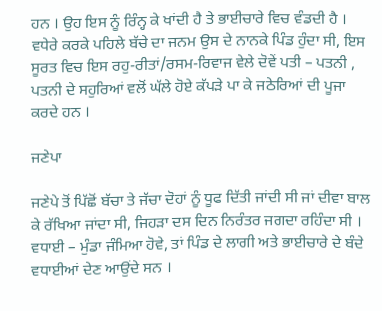ਹਨ । ਉਹ ਇਸ ਨੂੰ ਰਿੰਨ੍ਹ ਕੇ ਖਾਂਦੀ ਹੈ ਤੇ ਭਾਈਚਾਰੇ ਵਿਚ ਵੰਡਦੀ ਹੈ । ਵਧੇਰੇ ਕਰਕੇ ਪਹਿਲੇ ਬੱਚੇ ਦਾ ਜਨਮ ਉਸ ਦੇ ਨਾਨਕੇ ਪਿੰਡ ਹੁੰਦਾ ਸੀ, ਇਸ ਸੂਰਤ ਵਿਚ ਇਸ ਰਹੁ-ਰੀਤਾਂ/ਰਸਮ-ਰਿਵਾਜ ਵੇਲੇ ਦੋਵੇਂ ਪਤੀ – ਪਤਨੀ , ਪਤਨੀ ਦੇ ਸਹੁਰਿਆਂ ਵਲੋਂ ਘੱਲੇ ਹੋਏ ਕੱਪੜੇ ਪਾ ਕੇ ਜਠੇਰਿਆਂ ਦੀ ਪੂਜਾ ਕਰਦੇ ਹਨ ।

ਜਣੇਪਾ

ਜਣੇਪੇ ਤੋਂ ਪਿੱਛੋਂ ਬੱਚਾ ਤੇ ਜੱਚਾ ਦੋਹਾਂ ਨੂੰ ਧੂਫ ਦਿੱਤੀ ਜਾਂਦੀ ਸੀ ਜਾਂ ਦੀਵਾ ਬਾਲ ਕੇ ਰੱਖਿਆ ਜਾਂਦਾ ਸੀ, ਜਿਹੜਾ ਦਸ ਦਿਨ ਨਿਰੰਤਰ ਜਗਦਾ ਰਹਿੰਦਾ ਸੀ । ਵਧਾਈ – ਮੁੰਡਾ ਜੰਮਿਆ ਹੋਵੇ, ਤਾਂ ਪਿੰਡ ਦੇ ਲਾਗੀ ਅਤੇ ਭਾਈਚਾਰੇ ਦੇ ਬੰਦੇ ਵਧਾਈਆਂ ਦੇਣ ਆਉਂਦੇ ਸਨ ।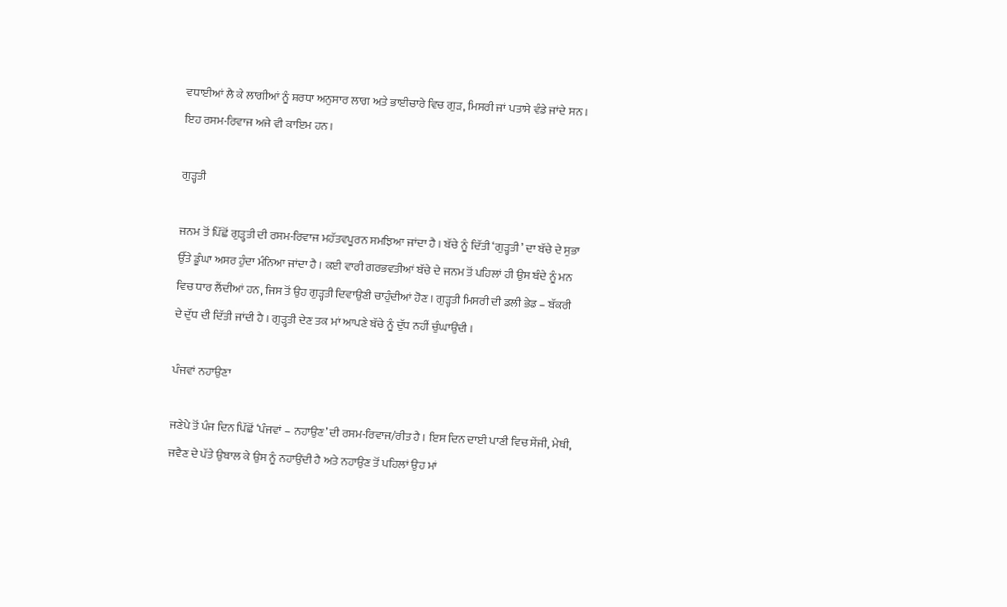ਵਧਾਈਆਂ ਲੈ ਕੇ ਲਾਗੀਆਂ ਨੂੰ ਸ਼ਰਧਾ ਅਨੁਸਾਰ ਲਾਗ ਅਤੇ ਭਾਈਚਾਰੇ ਵਿਚ ਗੁੜ, ਮਿਸਰੀ ਜਾਂ ਪਤਾਸੇ ਵੰਡੇ ਜਾਂਦੇ ਸਨ । ਇਹ ਰਸਮ-ਰਿਵਾਜ ਅਜੇ ਵੀ ਕਾਇਮ ਹਨ ।

ਗੁੜ੍ਹਤੀ

ਜਨਮ ਤੋਂ ਪਿੱਛੋਂ ਗੁੜ੍ਹਤੀ ਦੀ ਰਸਮ-ਰਿਵਾਜ ਮਹੱਤਵਪੂਰਨ ਸਮਝਿਆ ਜਾਂਦਾ ਹੈ । ਬੱਚੇ ਨੂੰ ਦਿੱਤੀ ‘ਗੁੜ੍ਹਤੀ’ ਦਾ ਬੱਚੇ ਦੇ ਸੁਭਾ ਉੱਤੇ ਡੂੰਘਾ ਅਸਰ ਹੁੰਦਾ ਮੰਨਿਆ ਜਾਂਦਾ ਹੈ । ਕਈ ਵਾਰੀ ਗਰਭਵਤੀਆਂ ਬੱਚੇ ਦੇ ਜਨਮ ਤੋਂ ਪਹਿਲਾਂ ਹੀ ਉਸ ਬੰਦੇ ਨੂੰ ਮਨ ਵਿਚ ਧਾਰ ਲੈਂਦੀਆਂ ਹਨ, ਜਿਸ ਤੋਂ ਉਹ ਗੁੜ੍ਹਤੀ ਦਿਵਾਉਣੀ ਚਾਹੁੰਦੀਆਂ ਹੋਣ । ਗੁੜ੍ਹਤੀ ਮਿਸਰੀ ਦੀ ਡਲੀ ਭੇਡ – ਬੱਕਰੀ ਦੇ ਦੁੱਧ ਦੀ ਦਿੱਤੀ ਜਾਂਦੀ ਹੈ । ਗੁੜ੍ਹਤੀ ਦੇਣ ਤਕ ਮਾਂ ਆਪਣੇ ਬੱਚੇ ਨੂੰ ਦੁੱਧ ਨਹੀਂ ਚੁੰਘਾਉਂਦੀ ।

ਪੰਜਵਾਂ ਨਹਾਉਣਾ

ਜਣੇਪੇ ਤੋਂ ਪੰਜ ਦਿਨ ਪਿੱਛੋਂ ‘ਪੰਜਵਾਂ – ਨਹਾਉਣ’ ਦੀ ਰਸਮ-ਰਿਵਾਜ/ਰੀਤ ਹੈ । ਇਸ ਦਿਨ ਦਾਈ ਪਾਣੀ ਵਿਚ ਸੇਂਜੀ, ਮੇਥੀ, ਜਵੈਣ ਦੇ ਪੱਤੇ ਉਬਾਲ ਕੇ ਉਸ ਨੂੰ ਨਹਾਉਂਦੀ ਹੈ ਅਤੇ ਨਹਾਉਣ ਤੋਂ ਪਹਿਲਾਂ ਉਹ ਮਾਂ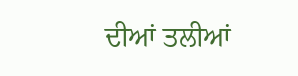ਦੀਆਂ ਤਲੀਆਂ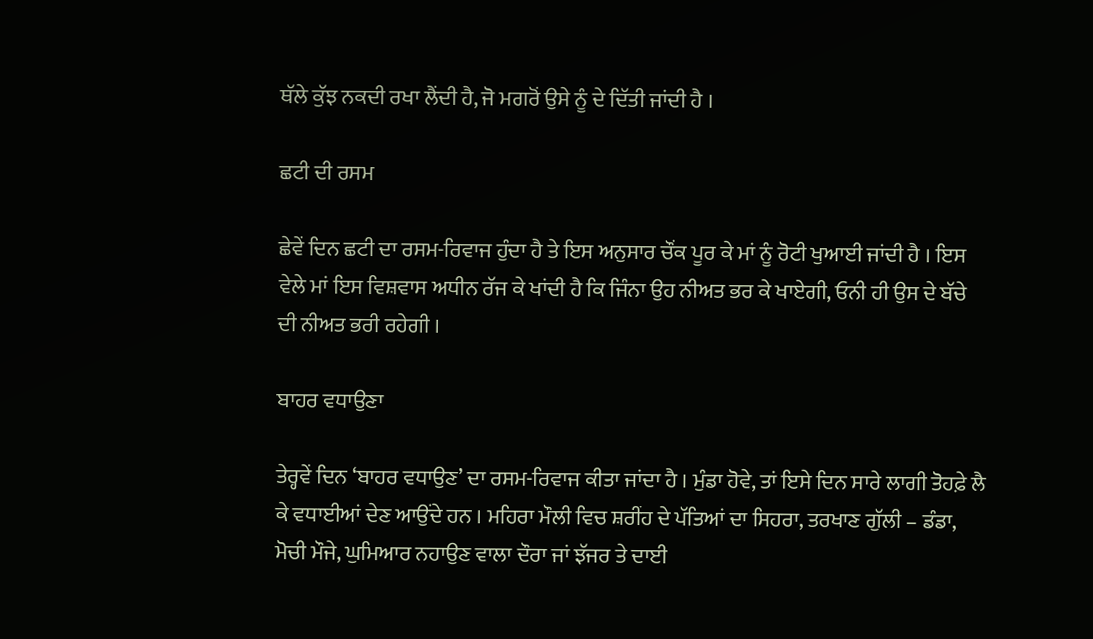ਥੱਲੇ ਕੁੱਝ ਨਕਦੀ ਰਖਾ ਲੈਂਦੀ ਹੈ, ਜੋ ਮਗਰੋਂ ਉਸੇ ਨੂੰ ਦੇ ਦਿੱਤੀ ਜਾਂਦੀ ਹੈ ।

ਛਟੀ ਦੀ ਰਸਮ

ਛੇਵੇਂ ਦਿਨ ਛਟੀ ਦਾ ਰਸਮ-ਰਿਵਾਜ ਹੁੰਦਾ ਹੈ ਤੇ ਇਸ ਅਨੁਸਾਰ ਚੌਂਕ ਪੂਰ ਕੇ ਮਾਂ ਨੂੰ ਰੋਟੀ ਖੁਆਈ ਜਾਂਦੀ ਹੈ । ਇਸ ਵੇਲੇ ਮਾਂ ਇਸ ਵਿਸ਼ਵਾਸ ਅਧੀਨ ਰੱਜ ਕੇ ਖਾਂਦੀ ਹੈ ਕਿ ਜਿੰਨਾ ਉਹ ਨੀਅਤ ਭਰ ਕੇ ਖਾਏਗੀ, ਓਨੀ ਹੀ ਉਸ ਦੇ ਬੱਚੇ ਦੀ ਨੀਅਤ ਭਰੀ ਰਹੇਗੀ ।

ਬਾਹਰ ਵਧਾਉਣਾ

ਤੇਰ੍ਹਵੇਂ ਦਿਨ ‘ਬਾਹਰ ਵਧਾਉਣ’ ਦਾ ਰਸਮ-ਰਿਵਾਜ ਕੀਤਾ ਜਾਂਦਾ ਹੈ । ਮੁੰਡਾ ਹੋਵੇ, ਤਾਂ ਇਸੇ ਦਿਨ ਸਾਰੇ ਲਾਗੀ ਤੋਹਫ਼ੇ ਲੈ ਕੇ ਵਧਾਈਆਂ ਦੇਣ ਆਉਂਦੇ ਹਨ । ਮਹਿਰਾ ਮੌਲੀ ਵਿਚ ਸ਼ਰੀਂਹ ਦੇ ਪੱਤਿਆਂ ਦਾ ਸਿਹਰਾ, ਤਰਖਾਣ ਗੁੱਲੀ – ਡੰਡਾ, ਮੋਚੀ ਮੌਜੇ, ਘੁਮਿਆਰ ਨਹਾਉਣ ਵਾਲਾ ਦੌਰਾ ਜਾਂ ਝੱਜਰ ਤੇ ਦਾਈ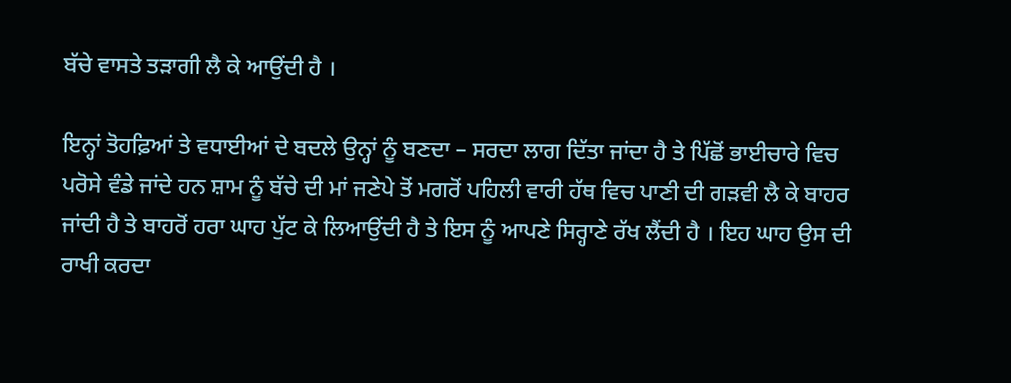ਬੱਚੇ ਵਾਸਤੇ ਤੜਾਗੀ ਲੈ ਕੇ ਆਉਂਦੀ ਹੈ ।

ਇਨ੍ਹਾਂ ਤੋਹਫ਼ਿਆਂ ਤੇ ਵਧਾਈਆਂ ਦੇ ਬਦਲੇ ਉਨ੍ਹਾਂ ਨੂੰ ਬਣਦਾ – ਸਰਦਾ ਲਾਗ ਦਿੱਤਾ ਜਾਂਦਾ ਹੈ ਤੇ ਪਿੱਛੋਂ ਭਾਈਚਾਰੇ ਵਿਚ ਪਰੋਸੇ ਵੰਡੇ ਜਾਂਦੇ ਹਨ ਸ਼ਾਮ ਨੂੰ ਬੱਚੇ ਦੀ ਮਾਂ ਜਣੇਪੇ ਤੋਂ ਮਗਰੋਂ ਪਹਿਲੀ ਵਾਰੀ ਹੱਥ ਵਿਚ ਪਾਣੀ ਦੀ ਗੜਵੀ ਲੈ ਕੇ ਬਾਹਰ ਜਾਂਦੀ ਹੈ ਤੇ ਬਾਹਰੋਂ ਹਰਾ ਘਾਹ ਪੁੱਟ ਕੇ ਲਿਆਉਂਦੀ ਹੈ ਤੇ ਇਸ ਨੂੰ ਆਪਣੇ ਸਿਰ੍ਹਾਣੇ ਰੱਖ ਲੈਂਦੀ ਹੈ । ਇਹ ਘਾਹ ਉਸ ਦੀ ਰਾਖੀ ਕਰਦਾ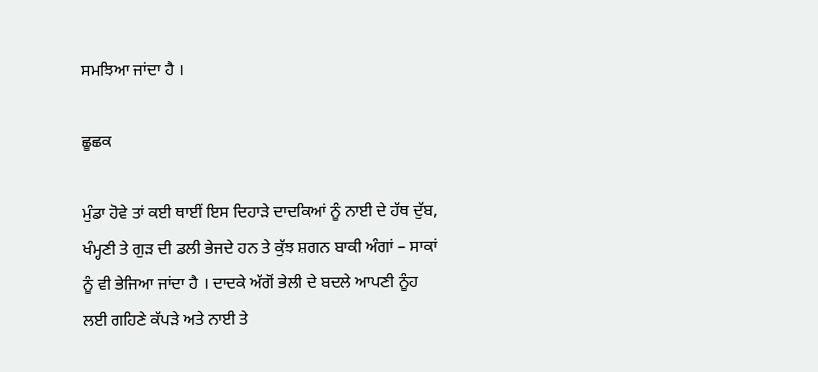ਸਮਝਿਆ ਜਾਂਦਾ ਹੈ ।

ਛੂਛਕ

ਮੁੰਡਾ ਹੋਵੇ ਤਾਂ ਕਈ ਥਾਈਂ ਇਸ ਦਿਹਾੜੇ ਦਾਦਕਿਆਂ ਨੂੰ ਨਾਈ ਦੇ ਹੱਥ ਦੁੱਬ, ਖੰਮ੍ਹਣੀ ਤੇ ਗੁੜ ਦੀ ਡਲੀ ਭੇਜਦੇ ਹਨ ਤੇ ਕੁੱਝ ਸ਼ਗਨ ਬਾਕੀ ਅੰਗਾਂ – ਸਾਕਾਂ ਨੂੰ ਵੀ ਭੇਜਿਆ ਜਾਂਦਾ ਹੈ । ਦਾਦਕੇ ਅੱਗੋਂ ਭੇਲੀ ਦੇ ਬਦਲੇ ਆਪਣੀ ਨੂੰਹ ਲਈ ਗਹਿਣੇ ਕੱਪੜੇ ਅਤੇ ਨਾਈ ਤੇ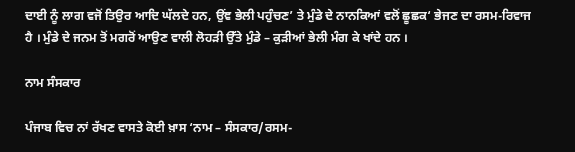ਦਾਈ ਨੂੰ ਲਾਗ ਵਜੋਂ ਤਿਉਰ ਆਦਿ ਘੱਲਦੇ ਹਨ, ਉਂਞ ਭੇਲੀ ਪਹੁੰਚਣ’ ਤੇ ਮੁੰਡੇ ਦੇ ਨਾਨਕਿਆਂ ਵਲੋਂ ਛੂਛਕ‘ ਭੇਜਣ ਦਾ ਰਸਮ-ਰਿਵਾਜ ਹੈ । ਮੁੰਡੇ ਦੇ ਜਨਮ ਤੋਂ ਮਗਰੋਂ ਆਉਣ ਵਾਲੀ ਲੋਹੜੀ ਉੱਤੇ ਮੁੰਡੇ – ਕੁੜੀਆਂ ਭੇਲੀ ਮੰਗ ਕੇ ਖਾਂਦੇ ਹਨ ।

ਨਾਮ ਸੰਸਕਾਰ

ਪੰਜਾਬ ਵਿਚ ਨਾਂ ਰੱਖਣ ਵਾਸਤੇ ਕੋਈ ਖ਼ਾਸ ‘ਨਾਮ – ਸੰਸਕਾਰ/ਰਸਮ-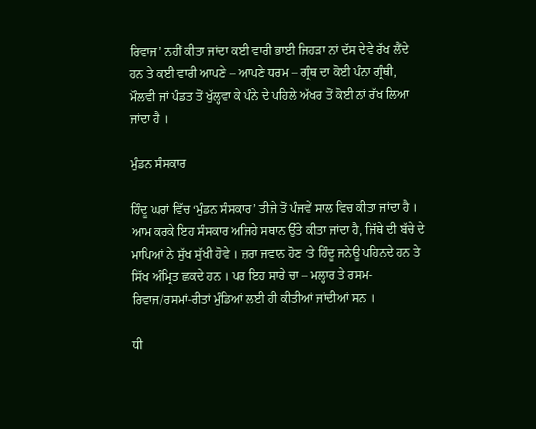ਰਿਵਾਜ’ ਨਹੀਂ ਕੀਤਾ ਜਾਂਦਾ ਕਈ ਵਾਰੀ ਭਾਈ ਜਿਹੜਾ ਨਾਂ ਦੱਸ ਦੇਵੇ ਰੱਖ ਲੈਂਦੇ ਹਨ ਤੇ ਕਈ ਵਾਰੀ ਆਪਣੇ – ਆਪਣੇ ਧਰਮ – ਗ੍ਰੰਥ ਦਾ ਕੋਈ ਪੰਨਾ ਗ੍ਰੰਥੀ, ਮੌਲਵੀ ਜਾਂ ਪੰਡਤ ਤੋਂ ਖੁੱਲ੍ਹਵਾ ਕੇ ਪੰਨੇ ਦੇ ਪਹਿਲੇ ਅੱਖਰ ਤੋਂ ਕੋਈ ਨਾਂ ਰੱਖ ਲਿਆ ਜਾਂਦਾ ਹੈ ।

ਮੁੰਡਨ ਸੰਸਕਾਰ

ਹਿੰਦੂ ਘਰਾਂ ਵਿੱਚ ‘ਮੁੰਡਨ ਸੰਸਕਾਰ’ ਤੀਜੇ ਤੋਂ ਪੰਜਵੇਂ ਸਾਲ ਵਿਚ ਕੀਤਾ ਜਾਂਦਾ ਹੈ । ਆਮ ਕਰਕੇ ਇਹ ਸੰਸਕਾਰ ਅਜਿਹੇ ਸਥਾਨ ਉੱਤੇ ਕੀਤਾ ਜਾਂਦਾ ਹੈ, ਜਿੱਥੇ ਦੀ ਬੱਚੇ ਦੇ ਮਾਪਿਆਂ ਨੇ ਸੁੱਖ ਸੁੱਖੀ ਹੋਵੇ । ਜ਼ਰਾ ਜਵਾਨ ਹੋਣ ‘ਤੇ ਹਿੰਦੂ ਜਨੇਊ ਪਹਿਨਦੇ ਹਨ ਤੇ ਸਿੱਖ ਅੰਮ੍ਰਿਤ ਛਕਦੇ ਹਨ । ਪਰ ਇਹ ਸਾਰੇ ਚਾ – ਮਲ੍ਹਾਰ ਤੇ ਰਸਮ-ਰਿਵਾਜ/ਰਸਮਾਂ-ਰੀਤਾਂ ਮੁੰਡਿਆਂ ਲਈ ਹੀ ਕੀਤੀਆਂ ਜਾਂਦੀਆਂ ਸਨ ।

ਧੀ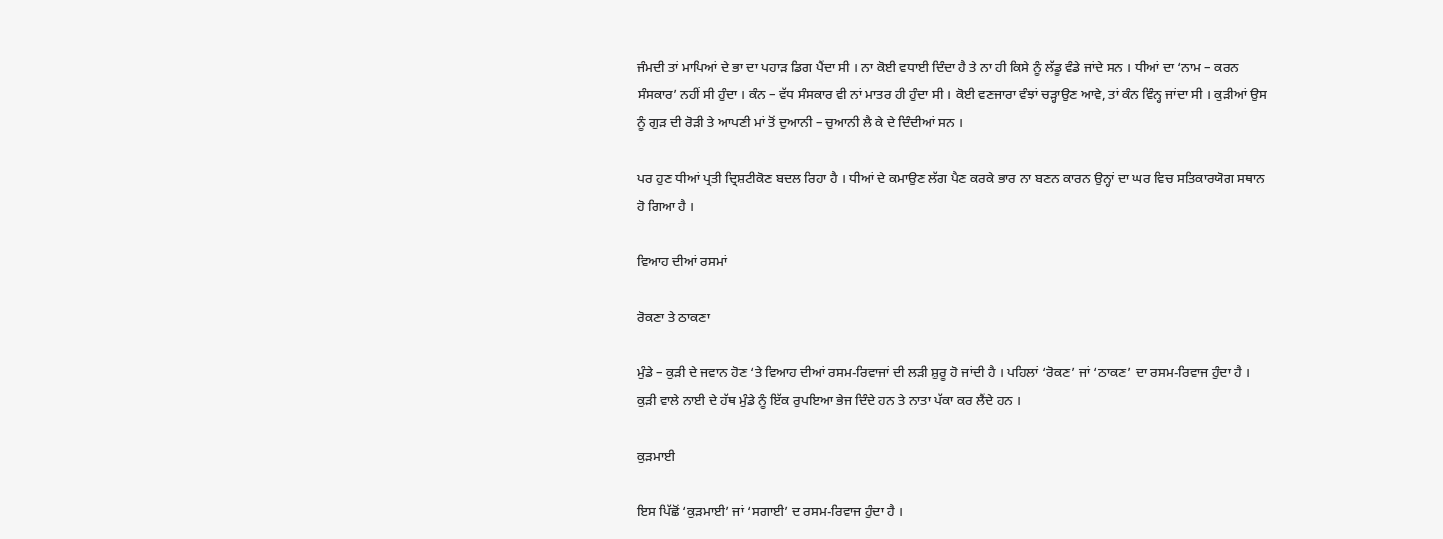ਜੰਮਦੀ ਤਾਂ ਮਾਪਿਆਂ ਦੇ ਭਾ ਦਾ ਪਹਾੜ ਡਿਗ ਪੈਂਦਾ ਸੀ । ਨਾ ਕੋਈ ਵਧਾਈ ਦਿੰਦਾ ਹੈ ਤੇ ਨਾ ਹੀ ਕਿਸੇ ਨੂੰ ਲੱਡੂ ਵੰਡੇ ਜਾਂਦੇ ਸਨ । ਧੀਆਂ ਦਾ ‘ਨਾਮ – ਕਰਨ ਸੰਸਕਾਰ’ ਨਹੀਂ ਸੀ ਹੁੰਦਾ । ਕੰਨ – ਵੱਧ ਸੰਸਕਾਰ ਵੀ ਨਾਂ ਮਾਤਰ ਹੀ ਹੁੰਦਾ ਸੀ । ਕੋਈ ਵਣਜਾਰਾ ਵੰਝਾਂ ਚੜ੍ਹਾਉਣ ਆਵੇ, ਤਾਂ ਕੰਨ ਵਿੰਨ੍ਹ ਜਾਂਦਾ ਸੀ । ਕੁੜੀਆਂ ਉਸ ਨੂੰ ਗੁੜ ਦੀ ਰੋੜੀ ਤੇ ਆਪਣੀ ਮਾਂ ਤੋਂ ਦੁਆਨੀ – ਚੁਆਨੀ ਲੈ ਕੇ ਦੇ ਦਿੰਦੀਆਂ ਸਨ ।

ਪਰ ਹੁਣ ਧੀਆਂ ਪ੍ਰਤੀ ਦ੍ਰਿਸ਼ਟੀਕੋਣ ਬਦਲ ਰਿਹਾ ਹੈ । ਧੀਆਂ ਦੇ ਕਮਾਉਣ ਲੱਗ ਪੈਣ ਕਰਕੇ ਭਾਰ ਨਾ ਬਣਨ ਕਾਰਨ ਉਨ੍ਹਾਂ ਦਾ ਘਰ ਵਿਚ ਸਤਿਕਾਰਯੋਗ ਸਥਾਨ ਹੋ ਗਿਆ ਹੈ ।

ਵਿਆਹ ਦੀਆਂ ਰਸਮਾਂ

ਰੋਕਣਾ ਤੇ ਠਾਕਣਾ

ਮੁੰਡੇ – ਕੁੜੀ ਦੇ ਜਵਾਨ ਹੋਣ ‘ਤੇ ਵਿਆਹ ਦੀਆਂ ਰਸਮ-ਰਿਵਾਜਾਂ ਦੀ ਲੜੀ ਸ਼ੁਰੂ ਹੋ ਜਾਂਦੀ ਹੈ । ਪਹਿਲਾਂ ‘ਰੋਕਣ’ ਜਾਂ ‘ਠਾਕਣ’ ਦਾ ਰਸਮ-ਰਿਵਾਜ ਹੁੰਦਾ ਹੈ । ਕੁੜੀ ਵਾਲੇ ਨਾਈ ਦੇ ਹੱਥ ਮੁੰਡੇ ਨੂੰ ਇੱਕ ਰੁਪਇਆ ਭੇਜ ਦਿੰਦੇ ਹਨ ਤੇ ਨਾਤਾ ਪੱਕਾ ਕਰ ਲੈਂਦੇ ਹਨ ।

ਕੁੜਮਾਈ

ਇਸ ਪਿੱਛੋਂ ‘ਕੁੜਮਾਈ’ ਜਾਂ ‘ਸਗਾਈ’ ਦ ਰਸਮ-ਰਿਵਾਜ ਹੁੰਦਾ ਹੈ ।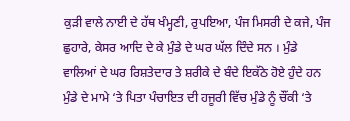ਕੁੜੀ ਵਾਲੇ ਨਾਈ ਦੇ ਹੱਥ ਖੰਮ੍ਹਣੀ, ਰੁਪਇਆ, ਪੰਜ ਮਿਸਰੀ ਦੇ ਕਜੇ, ਪੰਜ ਛੁਹਾਰੇ, ਕੇਸਰ ਆਦਿ ਦੇ ਕੇ ਮੁੰਡੇ ਦੇ ਘਰ ਘੱਲ ਦਿੰਦੇ ਸਨ । ਮੁੰਡੇ ਵਾਲਿਆਂ ਦੇ ਘਰ ਰਿਸ਼ਤੇਦਾਰ ਤੇ ਸ਼ਰੀਕੇ ਦੇ ਬੰਦੇ ਇਕੱਠੇ ਹੋਏ ਹੁੰਦੇ ਹਨ ਮੁੰਡੇ ਦੇ ਮਾਮੇ ‘ਤੇ ਪਿਤਾ ਪੰਚਾਇਤ ਦੀ ਹਜੂਰੀ ਵਿੱਚ ਮੁੰਡੇ ਨੂੰ ਚੌਂਕੀ ‘ਤੇ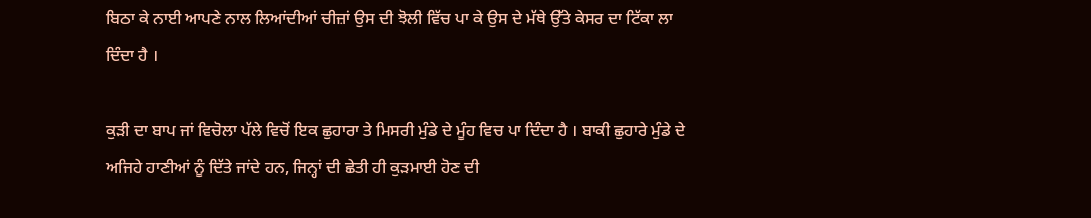ਬਿਠਾ ਕੇ ਨਾਈ ਆਪਣੇ ਨਾਲ ਲਿਆਂਦੀਆਂ ਚੀਜ਼ਾਂ ਉਸ ਦੀ ਝੋਲੀ ਵਿੱਚ ਪਾ ਕੇ ਉਸ ਦੇ ਮੱਥੇ ਉੱਤੇ ਕੇਸਰ ਦਾ ਟਿੱਕਾ ਲਾ ਦਿੰਦਾ ਹੈ ।

ਕੁੜੀ ਦਾ ਬਾਪ ਜਾਂ ਵਿਚੋਲਾ ਪੱਲੇ ਵਿਚੋਂ ਇਕ ਛੁਹਾਰਾ ਤੇ ਮਿਸਰੀ ਮੁੰਡੇ ਦੇ ਮੂੰਹ ਵਿਚ ਪਾ ਦਿੰਦਾ ਹੈ । ਬਾਕੀ ਛੁਹਾਰੇ ਮੁੰਡੇ ਦੇ ਅਜਿਹੇ ਹਾਣੀਆਂ ਨੂੰ ਦਿੱਤੇ ਜਾਂਦੇ ਹਨ, ਜਿਨ੍ਹਾਂ ਦੀ ਛੇਤੀ ਹੀ ਕੁੜਮਾਈ ਹੋਣ ਦੀ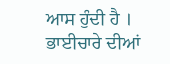ਆਸ ਹੁੰਦੀ ਹੈ । ਭਾਈਚਾਰੇ ਦੀਆਂ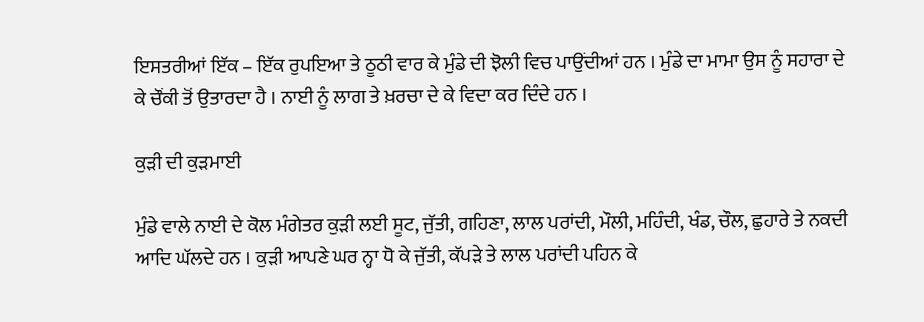ਇਸਤਰੀਆਂ ਇੱਕ – ਇੱਕ ਰੁਪਇਆ ਤੇ ਠੂਠੀ ਵਾਰ ਕੇ ਮੁੰਡੇ ਦੀ ਝੋਲੀ ਵਿਚ ਪਾਉਂਦੀਆਂ ਹਨ । ਮੁੰਡੇ ਦਾ ਮਾਮਾ ਉਸ ਨੂੰ ਸਹਾਰਾ ਦੇ ਕੇ ਚੌਂਕੀ ਤੋਂ ਉਤਾਰਦਾ ਹੈ । ਨਾਈ ਨੂੰ ਲਾਗ ਤੇ ਖ਼ਰਚਾ ਦੇ ਕੇ ਵਿਦਾ ਕਰ ਦਿੰਦੇ ਹਨ ।

ਕੁੜੀ ਦੀ ਕੁੜਮਾਈ

ਮੁੰਡੇ ਵਾਲੇ ਨਾਈ ਦੇ ਕੋਲ ਮੰਗੇਤਰ ਕੁੜੀ ਲਈ ਸੂਟ, ਜੁੱਤੀ, ਗਹਿਣਾ, ਲਾਲ ਪਰਾਂਦੀ, ਮੌਲੀ, ਮਹਿੰਦੀ, ਖੰਡ, ਚੌਲ, ਛੁਹਾਰੇ ਤੇ ਨਕਦੀ ਆਦਿ ਘੱਲਦੇ ਹਨ । ਕੁੜੀ ਆਪਣੇ ਘਰ ਨ੍ਹਾ ਧੋ ਕੇ ਜੁੱਤੀ, ਕੱਪੜੇ ਤੇ ਲਾਲ ਪਰਾਂਦੀ ਪਹਿਨ ਕੇ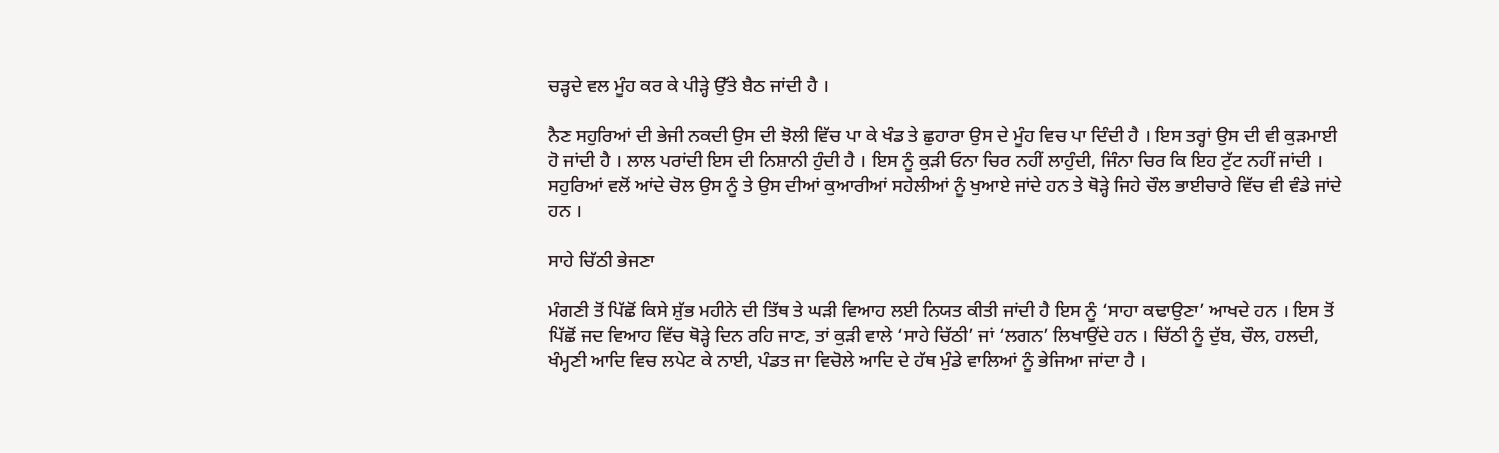ਚੜ੍ਹਦੇ ਵਲ ਮੂੰਹ ਕਰ ਕੇ ਪੀੜ੍ਹੇ ਉੱਤੇ ਬੈਠ ਜਾਂਦੀ ਹੈ ।

ਨੈਣ ਸਹੁਰਿਆਂ ਦੀ ਭੇਜੀ ਨਕਦੀ ਉਸ ਦੀ ਝੋਲੀ ਵਿੱਚ ਪਾ ਕੇ ਖੰਡ ਤੇ ਛੁਹਾਰਾ ਉਸ ਦੇ ਮੂੰਹ ਵਿਚ ਪਾ ਦਿੰਦੀ ਹੈ । ਇਸ ਤਰ੍ਹਾਂ ਉਸ ਦੀ ਵੀ ਕੁੜਮਾਈ ਹੋ ਜਾਂਦੀ ਹੈ । ਲਾਲ ਪਰਾਂਦੀ ਇਸ ਦੀ ਨਿਸ਼ਾਨੀ ਹੁੰਦੀ ਹੈ । ਇਸ ਨੂੰ ਕੁੜੀ ਓਨਾ ਚਿਰ ਨਹੀਂ ਲਾਹੁੰਦੀ, ਜਿੰਨਾ ਚਿਰ ਕਿ ਇਹ ਟੁੱਟ ਨਹੀਂ ਜਾਂਦੀ । ਸਹੁਰਿਆਂ ਵਲੋਂ ਆਂਦੇ ਚੋਲ ਉਸ ਨੂੰ ਤੇ ਉਸ ਦੀਆਂ ਕੁਆਰੀਆਂ ਸਹੇਲੀਆਂ ਨੂੰ ਖੁਆਏ ਜਾਂਦੇ ਹਨ ਤੇ ਥੋੜ੍ਹੇ ਜਿਹੇ ਚੌਲ ਭਾਈਚਾਰੇ ਵਿੱਚ ਵੀ ਵੰਡੇ ਜਾਂਦੇ ਹਨ ।

ਸਾਹੇ ਚਿੱਠੀ ਭੇਜਣਾ

ਮੰਗਣੀ ਤੋਂ ਪਿੱਛੋਂ ਕਿਸੇ ਸ਼ੁੱਭ ਮਹੀਨੇ ਦੀ ਤਿੱਥ ਤੇ ਘੜੀ ਵਿਆਹ ਲਈ ਨਿਯਤ ਕੀਤੀ ਜਾਂਦੀ ਹੈ ਇਸ ਨੂੰ ‘ਸਾਹਾ ਕਢਾਉਣਾ’ ਆਖਦੇ ਹਨ । ਇਸ ਤੋਂ ਪਿੱਛੋਂ ਜਦ ਵਿਆਹ ਵਿੱਚ ਥੋੜ੍ਹੇ ਦਿਨ ਰਹਿ ਜਾਣ, ਤਾਂ ਕੁੜੀ ਵਾਲੇ ‘ਸਾਹੇ ਚਿੱਠੀ’ ਜਾਂ ‘ਲਗਨ’ ਲਿਖਾਉਂਦੇ ਹਨ । ਚਿੱਠੀ ਨੂੰ ਦੁੱਬ, ਚੌਲ, ਹਲਦੀ, ਖੰਮ੍ਹਣੀ ਆਦਿ ਵਿਚ ਲਪੇਟ ਕੇ ਨਾਈ, ਪੰਡਤ ਜਾ ਵਿਚੋਲੇ ਆਦਿ ਦੇ ਹੱਥ ਮੁੰਡੇ ਵਾਲਿਆਂ ਨੂੰ ਭੇਜਿਆ ਜਾਂਦਾ ਹੈ ।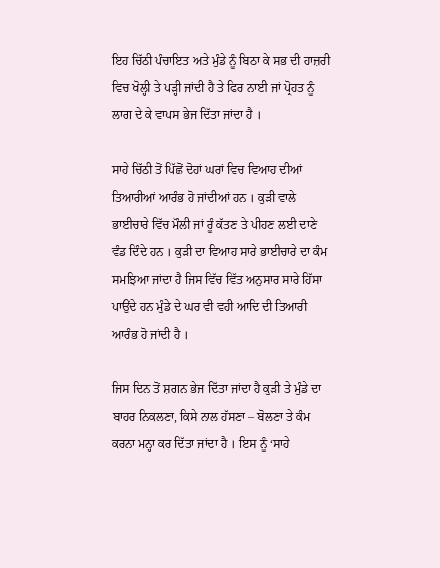ਇਹ ਚਿੱਠੀ ਪੰਚਾਇਤ ਅਤੇ ਮੁੰਡੇ ਨੂੰ ਬਿਠਾ ਕੇ ਸਭ ਦੀ ਹਾਜ਼ਰੀ ਵਿਚ ਖੋਲ੍ਹੀ ਤੇ ਪੜ੍ਹੀ ਜਾਂਦੀ ਹੈ ਤੇ ਫਿਰ ਨਾਈ ਜਾਂ ਪ੍ਰੋਹਤ ਨੂੰ ਲਾਗ ਦੇ ਕੇ ਵਾਪਸ ਭੇਜ ਦਿੱਤਾ ਜਾਂਦਾ ਹੈ ।

ਸਾਹੇ ਚਿੱਠੀ ਤੋਂ ਪਿੱਛੋਂ ਦੋਹਾਂ ਘਰਾਂ ਵਿਚ ਵਿਆਹ ਦੀਆਂ ਤਿਆਰੀਆਂ ਆਰੰਭ ਹੋ ਜਾਂਦੀਆਂ ਹਨ । ਕੁੜੀ ਵਾਲੇ ਭਾਈਚਾਰੇ ਵਿੱਚ ਮੌਲੀ ਜਾਂ ਰੂੰ ਕੱਤਣ ਤੇ ਪੀਹਣ ਲਈ ਦਾਣੇ ਵੰਡ ਦਿੰਦੇ ਹਨ । ਕੁੜੀ ਦਾ ਵਿਆਹ ਸਾਰੇ ਭਾਈਚਾਰੇ ਦਾ ਕੰਮ ਸਮਝਿਆ ਜਾਂਦਾ ਹੈ ਜਿਸ ਵਿੱਚ ਵਿੱਤ ਅਨੁਸਾਰ ਸਾਰੇ ਹਿੱਸਾ ਪਾਉਂਦੇ ਹਨ ਮੁੰਡੇ ਦੇ ਘਰ ਵੀ ਵਹੀ ਆਦਿ ਦੀ ਤਿਆਰੀ ਆਰੰਭ ਹੋ ਜਾਂਦੀ ਹੈ ।

ਜਿਸ ਦਿਨ ਤੋਂ ਸ਼ਗਨ ਭੇਜ ਦਿੱਤਾ ਜਾਂਦਾ ਹੈ ਕੁੜੀ ਤੇ ਮੁੰਡੇ ਦਾ ਬਾਹਰ ਨਿਕਲਣਾ, ਕਿਸੇ ਨਾਲ ਹੱਸਣਾ – ਬੋਲਣਾ ਤੇ ਕੰਮ ਕਰਨਾ ਮਨ੍ਹਾ ਕਰ ਦਿੱਤਾ ਜਾਂਦਾ ਹੈ । ਇਸ ਨੂੰ ‘ਸਾਹੇ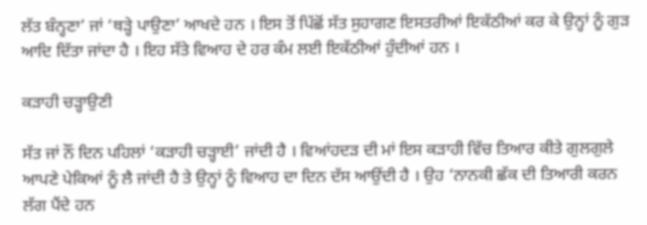ਲੱਤ ਬੰਨ੍ਹਣਾ’ ਜਾਂ ‘ਥੜ੍ਹੇ ਪਾਉਣਾ’ ਆਖਦੇ ਹਨ । ਇਸ ਤੋਂ ਪਿੱਛੋਂ ਸੱਤ ਸੁਹਾਗਣ ਇਸਤਰੀਆਂ ਇਕੱਠੀਆਂ ਕਰ ਕੇ ਉਨ੍ਹਾਂ ਨੂੰ ਗੁੜ ਆਦਿ ਦਿੱਤਾ ਜਾਂਦਾ ਹੈ । ਇਹ ਸੱਤੇ ਵਿਆਹ ਦੇ ਹਰ ਕੰਮ ਲਈ ਇਕੱਠੀਆਂ ਹੁੰਦੀਆਂ ਹਨ ।

ਕੜਾਹੀ ਚੜ੍ਹਾਉਣੀ

ਸੱਤ ਜਾਂ ਨੌਂ ਦਿਨ ਪਹਿਲਾਂ ‘ਕੜਾਹੀ ਚੜ੍ਹਾਈ’ ਜਾਂਦੀ ਹੈ । ਵਿਆਂਹਦੜ ਦੀ ਮਾਂ ਇਸ ਕੜਾਹੀ ਵਿੱਚ ਤਿਆਰ ਕੀਤੇ ਗੁਲਗੁਲੇ ਆਪਣੇ ਪੇਕਿਆਂ ਨੂੰ ਲੈ ਜਾਂਦੀ ਹੈ ਤੇ ਉਨ੍ਹਾਂ ਨੂੰ ਵਿਆਹ ਦਾ ਦਿਨ ਦੱਸ ਆਉਂਦੀ ਹੈ । ਉਹ ‘ਨਾਨਕੀ ਛੱਕ ਦੀ ਤਿਆਰੀ ਕਰਨ ਲੱਗ ਪੈਂਦੇ ਹਨ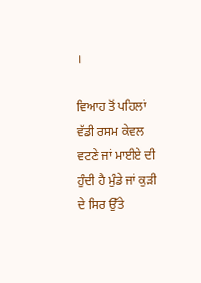।

ਵਿਆਹ ਤੋਂ ਪਹਿਲਾਂ ਵੱਡੀ ਰਸਮ ਕੇਵਲ ਵਟਣੇ ਜਾਂ ਮਾਈਏ ਦੀ ਹੁੰਦੀ ਹੈ ਮੁੰਡੇ ਜਾਂ ਕੁੜੀ ਦੇ ਸਿਰ ਉੱਤੇ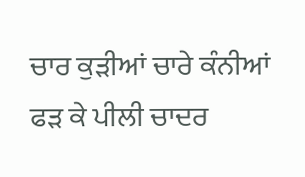ਚਾਰ ਕੁੜੀਆਂ ਚਾਰੇ ਕੰਨੀਆਂ ਫੜ ਕੇ ਪੀਲੀ ਚਾਦਰ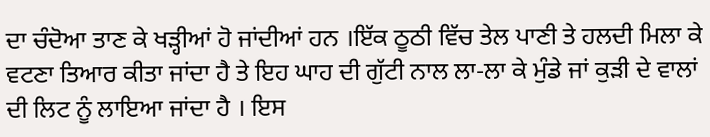ਦਾ ਚੰਦੋਆ ਤਾਣ ਕੇ ਖੜ੍ਹੀਆਂ ਹੋ ਜਾਂਦੀਆਂ ਹਨ ।ਇੱਕ ਠੂਠੀ ਵਿੱਚ ਤੇਲ ਪਾਣੀ ਤੇ ਹਲਦੀ ਮਿਲਾ ਕੇ ਵਟਣਾ ਤਿਆਰ ਕੀਤਾ ਜਾਂਦਾ ਹੈ ਤੇ ਇਹ ਘਾਹ ਦੀ ਗੁੱਟੀ ਨਾਲ ਲਾ-ਲਾ ਕੇ ਮੁੰਡੇ ਜਾਂ ਕੁੜੀ ਦੇ ਵਾਲਾਂ ਦੀ ਲਿਟ ਨੂੰ ਲਾਇਆ ਜਾਂਦਾ ਹੈ । ਇਸ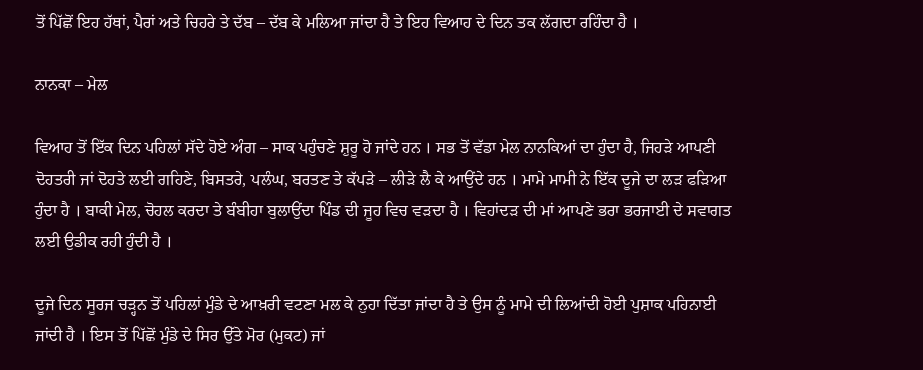ਤੋਂ ਪਿੱਛੋਂ ਇਹ ਹੱਥਾਂ, ਪੈਰਾਂ ਅਤੇ ਚਿਹਰੇ ਤੇ ਦੱਬ – ਦੱਬ ਕੇ ਮਲਿਆ ਜਾਂਦਾ ਹੈ ਤੇ ਇਹ ਵਿਆਹ ਦੇ ਦਿਨ ਤਕ ਲੱਗਦਾ ਰਹਿੰਦਾ ਹੈ ।

ਨਾਨਕਾ – ਮੇਲ

ਵਿਆਹ ਤੋਂ ਇੱਕ ਦਿਨ ਪਹਿਲਾਂ ਸੱਦੇ ਹੋਏ ਅੰਗ – ਸਾਕ ਪਹੁੰਚਣੇ ਸ਼ੁਰੂ ਹੋ ਜਾਂਦੇ ਹਨ । ਸਭ ਤੋਂ ਵੱਡਾ ਮੇਲ ਨਾਨਕਿਆਂ ਦਾ ਹੁੰਦਾ ਹੈ, ਜਿਹੜੇ ਆਪਣੀ ਦੋਹਤਰੀ ਜਾਂ ਦੋਹਤੇ ਲਈ ਗਹਿਣੇ, ਬਿਸਤਰੇ, ਪਲੰਘ, ਬਰਤਣ ਤੇ ਕੱਪੜੇ – ਲੀੜੇ ਲੈ ਕੇ ਆਉਂਦੇ ਹਨ । ਮਾਮੇ ਮਾਮੀ ਨੇ ਇੱਕ ਦੂਜੇ ਦਾ ਲੜ ਫੜਿਆ ਹੁੰਦਾ ਹੈ । ਬਾਕੀ ਮੇਲ, ਚੋਹਲ ਕਰਦਾ ਤੇ ਬੰਬੀਹਾ ਬੁਲਾਉਂਦਾ ਪਿੰਡ ਦੀ ਜੂਹ ਵਿਚ ਵੜਦਾ ਹੈ । ਵਿਹਾਂਦੜ ਦੀ ਮਾਂ ਆਪਣੇ ਭਰਾ ਭਰਜਾਈ ਦੇ ਸਵਾਗਤ ਲਈ ਉਡੀਕ ਰਹੀ ਹੁੰਦੀ ਹੈ ।

ਦੂਜੇ ਦਿਨ ਸੂਰਜ ਚੜ੍ਹਨ ਤੋਂ ਪਹਿਲਾਂ ਮੁੰਡੇ ਦੇ ਆਖ਼ਰੀ ਵਟਣਾ ਮਲ ਕੇ ਨੁਹਾ ਦਿੱਤਾ ਜਾਂਦਾ ਹੈ ਤੇ ਉਸ ਨੂੰ ਮਾਮੇ ਦੀ ਲਿਆਂਦੀ ਹੋਈ ਪੁਸ਼ਾਕ ਪਹਿਨਾਈ ਜਾਂਦੀ ਹੈ । ਇਸ ਤੋਂ ਪਿੱਛੋਂ ਮੁੰਡੇ ਦੇ ਸਿਰ ਉੱਤੇ ਮੋਰ (ਮੁਕਟ) ਜਾਂ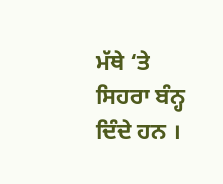ਮੱਥੇ ‘ਤੇ ਸਿਹਰਾ ਬੰਨ੍ਹ ਦਿੰਦੇ ਹਨ ।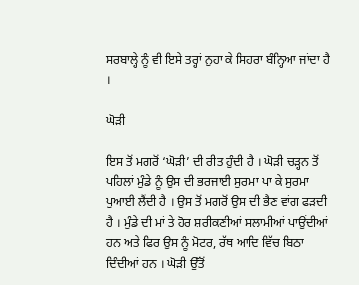ਸਰਬਾਲ੍ਹੇ ਨੂੰ ਵੀ ਇਸੇ ਤਰ੍ਹਾਂ ਨੁਹਾ ਕੇ ਸਿਹਰਾ ਬੰਨ੍ਹਿਆ ਜਾਂਦਾ ਹੈ ।

ਘੋੜੀ

ਇਸ ਤੋਂ ਮਗਰੋਂ ‘ਘੋੜੀ’ ਦੀ ਰੀਤ ਹੁੰਦੀ ਹੈ । ਘੋੜੀ ਚੜ੍ਹਨ ਤੋਂ ਪਹਿਲਾਂ ਮੁੰਡੇ ਨੂੰ ਉਸ ਦੀ ਭਰਜਾਈ ਸੁਰਮਾ ਪਾ ਕੇ ਸੁਰਮਾ ਪੁਆਈ ਲੈਂਦੀ ਹੈ । ਉਸ ਤੋਂ ਮਗਰੋਂ ਉਸ ਦੀ ਭੈਣ ਵਾਂਗ ਫੜਦੀ ਹੈ । ਮੁੰਡੇ ਦੀ ਮਾਂ ਤੇ ਹੋਰ ਸ਼ਰੀਕਣੀਆਂ ਸਲਾਮੀਆਂ ਪਾਉਂਦੀਆਂ ਹਨ ਅਤੇ ਫਿਰ ਉਸ ਨੂੰ ਮੋਟਰ, ਰੱਥ ਆਦਿ ਵਿੱਚ ਬਿਠਾ ਦਿੰਦੀਆਂ ਹਨ । ਘੋੜੀ ਉੱਤੋਂ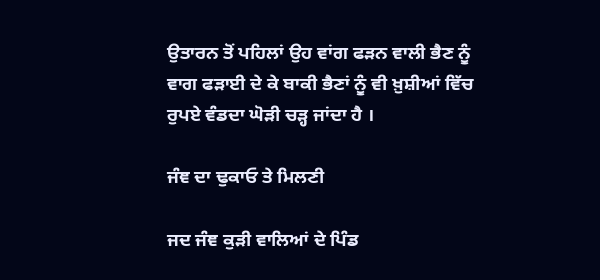ਉਤਾਰਨ ਤੋਂ ਪਹਿਲਾਂ ਉਹ ਵਾਂਗ ਫੜਨ ਵਾਲੀ ਭੈਣ ਨੂੰ ਵਾਗ ਫੜਾਈ ਦੇ ਕੇ ਬਾਕੀ ਭੈਣਾਂ ਨੂੰ ਵੀ ਖ਼ੁਸ਼ੀਆਂ ਵਿੱਚ ਰੁਪਏ ਵੰਡਦਾ ਘੋੜੀ ਚੜ੍ਹ ਜਾਂਦਾ ਹੈ ।

ਜੰਞ ਦਾ ਢੁਕਾਓ ਤੇ ਮਿਲਣੀ

ਜਦ ਜੰਞ ਕੁੜੀ ਵਾਲਿਆਂ ਦੇ ਪਿੰਡ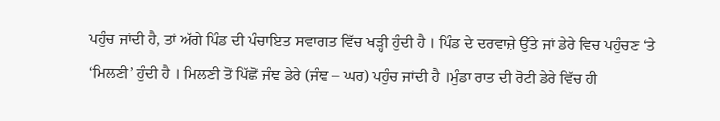ਪਹੁੰਚ ਜਾਂਦੀ ਹੈ, ਤਾਂ ਅੱਗੇ ਪਿੰਡ ਦੀ ਪੰਚਾਇਤ ਸਵਾਗਤ ਵਿੱਚ ਖੜ੍ਹੀ ਹੁੰਦੀ ਹੈ । ਪਿੰਡ ਦੇ ਦਰਵਾਜ਼ੇ ਉੱਤੇ ਜਾਂ ਡੇਰੇ ਵਿਚ ਪਹੁੰਚਣ ‘ਤੇ ‘ਮਿਲਣੀ’ ਹੁੰਦੀ ਹੈ । ਮਿਲਣੀ ਤੋਂ ਪਿੱਛੋਂ ਜੰਞ ਡੇਰੇ (ਜੰਞ – ਘਰ) ਪਹੁੰਚ ਜਾਂਦੀ ਹੈ ।ਮੁੰਡਾ ਰਾਤ ਦੀ ਰੋਟੀ ਡੇਰੇ ਵਿੱਚ ਹੀ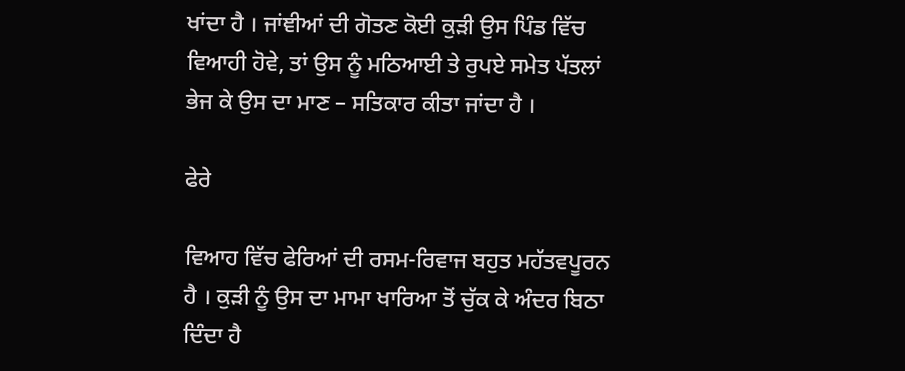ਖਾਂਦਾ ਹੈ । ਜਾਂਞੀਆਂ ਦੀ ਗੋਤਣ ਕੋਈ ਕੁੜੀ ਉਸ ਪਿੰਡ ਵਿੱਚ ਵਿਆਹੀ ਹੋਵੇ, ਤਾਂ ਉਸ ਨੂੰ ਮਠਿਆਈ ਤੇ ਰੁਪਏ ਸਮੇਤ ਪੱਤਲਾਂ ਭੇਜ ਕੇ ਉਸ ਦਾ ਮਾਣ – ਸਤਿਕਾਰ ਕੀਤਾ ਜਾਂਦਾ ਹੈ ।

ਫੇਰੇ

ਵਿਆਹ ਵਿੱਚ ਫੇਰਿਆਂ ਦੀ ਰਸਮ-ਰਿਵਾਜ ਬਹੁਤ ਮਹੱਤਵਪੂਰਨ ਹੈ । ਕੁੜੀ ਨੂੰ ਉਸ ਦਾ ਮਾਮਾ ਖਾਰਿਆ ਤੋਂ ਚੁੱਕ ਕੇ ਅੰਦਰ ਬਿਠਾ ਦਿੰਦਾ ਹੈ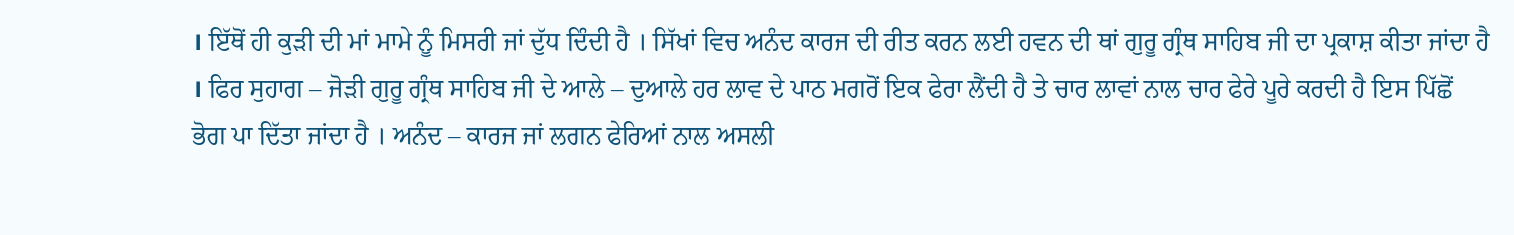। ਇੱਥੋਂ ਹੀ ਕੁੜੀ ਦੀ ਮਾਂ ਮਾਮੇ ਨੂੰ ਮਿਸਰੀ ਜਾਂ ਦੁੱਧ ਦਿੰਦੀ ਹੈ । ਸਿੱਖਾਂ ਵਿਚ ਅਨੰਦ ਕਾਰਜ ਦੀ ਰੀਤ ਕਰਨ ਲਈ ਹਵਨ ਦੀ ਥਾਂ ਗੁਰੂ ਗ੍ਰੰਥ ਸਾਹਿਬ ਜੀ ਦਾ ਪ੍ਰਕਾਸ਼ ਕੀਤਾ ਜਾਂਦਾ ਹੈ । ਫਿਰ ਸੁਹਾਗ – ਜੋੜੀ ਗੁਰੂ ਗ੍ਰੰਥ ਸਾਹਿਬ ਜੀ ਦੇ ਆਲੇ – ਦੁਆਲੇ ਹਰ ਲਾਵ ਦੇ ਪਾਠ ਮਗਰੋਂ ਇਕ ਫੇਰਾ ਲੈਂਦੀ ਹੈ ਤੇ ਚਾਰ ਲਾਵਾਂ ਨਾਲ ਚਾਰ ਫੇਰੇ ਪੂਰੇ ਕਰਦੀ ਹੈ ਇਸ ਪਿੱਛੋਂ ਭੋਗ ਪਾ ਦਿੱਤਾ ਜਾਂਦਾ ਹੈ । ਅਨੰਦ – ਕਾਰਜ ਜਾਂ ਲਗਨ ਫੇਰਿਆਂ ਨਾਲ ਅਸਲੀ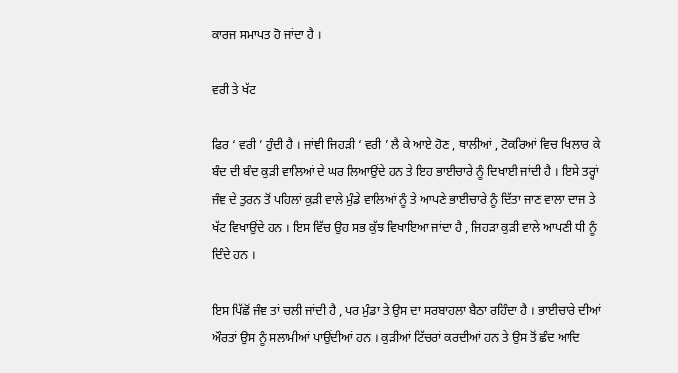ਕਾਰਜ ਸਮਾਪਤ ਹੋ ਜਾਂਦਾ ਹੈ ।

ਵਰੀ ਤੇ ਖੱਟ

ਫਿਰ ‘ ਵਰੀ ’ ਹੁੰਦੀ ਹੈ । ਜਾਂਞੀ ਜਿਹੜੀ ‘ ਵਰੀ ’ ਲੈ ਕੇ ਆਏ ਹੋਣ , ਥਾਲੀਆਂ , ਟੋਕਰਿਆਂ ਵਿਚ ਖਿਲਾਰ ਕੇ ਬੰਦ ਦੀ ਬੰਦ ਕੁੜੀ ਵਾਲਿਆਂ ਦੇ ਘਰ ਲਿਆਉਂਦੇ ਹਨ ਤੇ ਇਹ ਭਾਈਚਾਰੇ ਨੂੰ ਦਿਖਾਈ ਜਾਂਦੀ ਹੈ । ਇਸੇ ਤਰ੍ਹਾਂ ਜੰਞ ਦੇ ਤੁਰਨ ਤੋਂ ਪਹਿਲਾਂ ਕੁੜੀ ਵਾਲੇ ਮੁੰਡੇ ਵਾਲਿਆਂ ਨੂੰ ਤੇ ਆਪਣੇ ਭਾਈਚਾਰੇ ਨੂੰ ਦਿੱਤਾ ਜਾਣ ਵਾਲਾ ਦਾਜ ਤੇ ਖੱਟ ਵਿਖਾਉਂਦੇ ਹਨ । ਇਸ ਵਿੱਚ ਉਹ ਸਭ ਕੁੱਝ ਵਿਖਾਇਆ ਜਾਂਦਾ ਹੈ , ਜਿਹੜਾ ਕੁੜੀ ਵਾਲੇ ਆਪਣੀ ਧੀ ਨੂੰ ਦਿੰਦੇ ਹਨ ।

ਇਸ ਪਿੱਛੋਂ ਜੰਞ ਤਾਂ ਚਲੀ ਜਾਂਦੀ ਹੈ , ਪਰ ਮੁੰਡਾ ਤੇ ਉਸ ਦਾ ਸਰਬਾਹਲਾ ਬੈਠਾ ਰਹਿੰਦਾ ਹੈ । ਭਾਈਚਾਰੇ ਦੀਆਂ ਔਰਤਾਂ ਉਸ ਨੂੰ ਸਲਾਮੀਆਂ ਪਾਉਂਦੀਆਂ ਹਨ । ਕੁੜੀਆਂ ਟਿੱਚਰਾਂ ਕਰਦੀਆਂ ਹਨ ਤੇ ਉਸ ਤੋਂ ਛੰਦ ਆਦਿ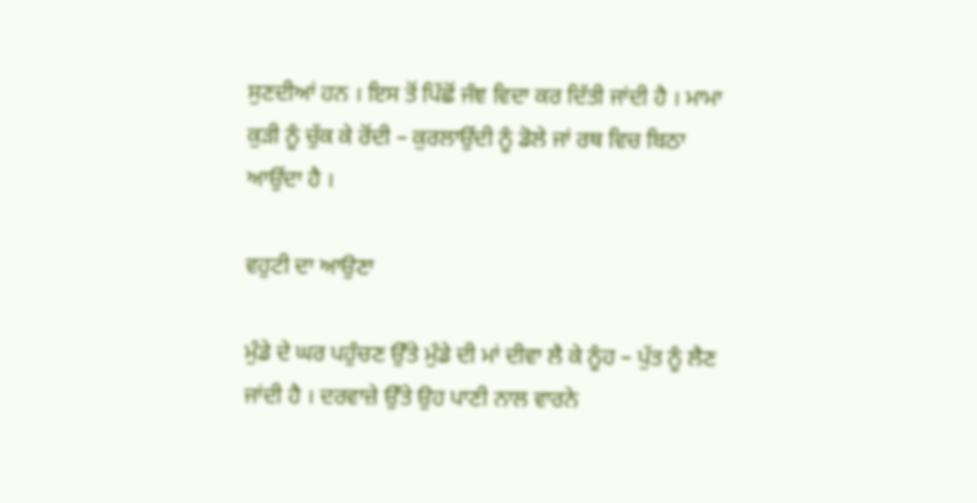ਸੁਣਦੀਆਂ ਹਨ । ਇਸ ਤੋਂ ਪਿੱਛੋਂ ਜੰਞ ਵਿਦਾ ਕਰ ਦਿੱਤੀ ਜਾਂਦੀ ਹੈ । ਮਾਮਾ ਕੁੜੀ ਨੂੰ ਚੁੱਕ ਕੇ ਰੋਂਦੀ – ਕੁਰਲਾਉਂਦੀ ਨੂੰ ਡੋਲੇ ਜਾਂ ਰਥ ਵਿਚ ਬਿਠਾ ਆਉਂਦਾ ਹੈ ।

ਵਹੁਟੀ ਦਾ ਆਉਣਾ

ਮੁੰਡੇ ਦੇ ਘਰ ਪਹੁੰਚਣ ਉੱਤੇ ਮੁੰਡੇ ਦੀ ਮਾਂ ਦੀਵਾ ਲੈ ਕੇ ਨੂੰਹ – ਪੁੱਤ ਨੂੰ ਲੈਣ ਜਾਂਦੀ ਹੈ । ਦਰਵਾਜ਼ੇ ਉੱਤੇ ਉਹ ਪਾਣੀ ਨਾਲ ਵਾਰਨੇ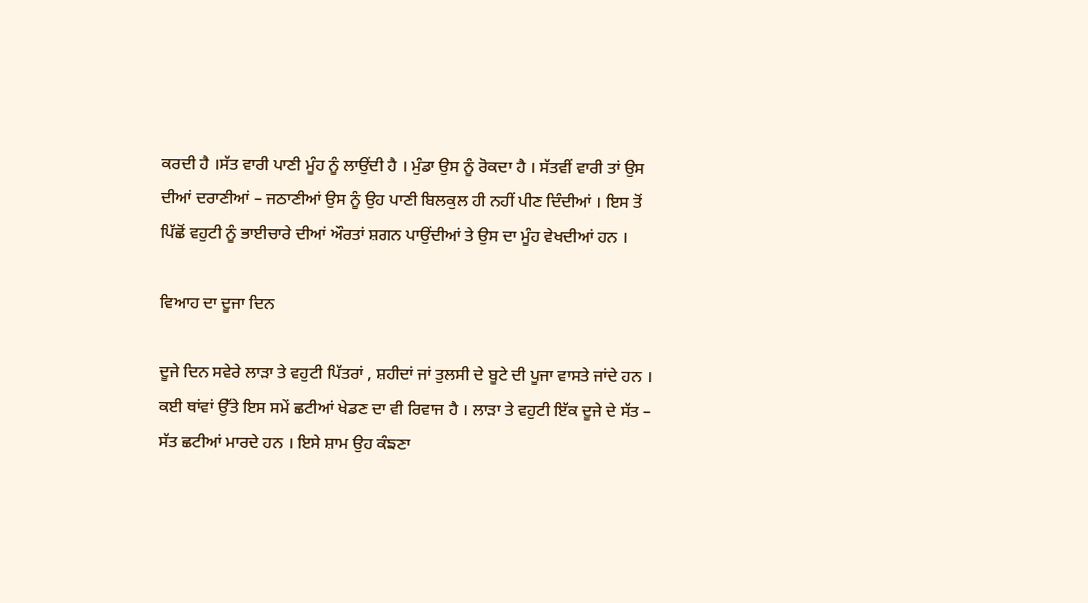ਕਰਦੀ ਹੈ ।ਸੱਤ ਵਾਰੀ ਪਾਣੀ ਮੂੰਹ ਨੂੰ ਲਾਉਂਦੀ ਹੈ । ਮੁੰਡਾ ਉਸ ਨੂੰ ਰੋਕਦਾ ਹੈ । ਸੱਤਵੀਂ ਵਾਰੀ ਤਾਂ ਉਸ ਦੀਆਂ ਦਰਾਣੀਆਂ – ਜਠਾਣੀਆਂ ਉਸ ਨੂੰ ਉਹ ਪਾਣੀ ਬਿਲਕੁਲ ਹੀ ਨਹੀਂ ਪੀਣ ਦਿੰਦੀਆਂ । ਇਸ ਤੋਂ ਪਿੱਛੋਂ ਵਹੁਟੀ ਨੂੰ ਭਾਈਚਾਰੇ ਦੀਆਂ ਔਰਤਾਂ ਸ਼ਗਨ ਪਾਉਂਦੀਆਂ ਤੇ ਉਸ ਦਾ ਮੂੰਹ ਵੇਖਦੀਆਂ ਹਨ ।

ਵਿਆਹ ਦਾ ਦੂਜਾ ਦਿਨ

ਦੂਜੇ ਦਿਨ ਸਵੇਰੇ ਲਾੜਾ ਤੇ ਵਹੁਟੀ ਪਿੱਤਰਾਂ , ਸ਼ਹੀਦਾਂ ਜਾਂ ਤੁਲਸੀ ਦੇ ਬੂਟੇ ਦੀ ਪੂਜਾ ਵਾਸਤੇ ਜਾਂਦੇ ਹਨ । ਕਈ ਥਾਂਵਾਂ ਉੱਤੇ ਇਸ ਸਮੇਂ ਛਟੀਆਂ ਖੇਡਣ ਦਾ ਵੀ ਰਿਵਾਜ ਹੈ । ਲਾੜਾ ਤੇ ਵਹੁਟੀ ਇੱਕ ਦੂਜੇ ਦੇ ਸੱਤ – ਸੱਤ ਛਟੀਆਂ ਮਾਰਦੇ ਹਨ । ਇਸੇ ਸ਼ਾਮ ਉਹ ਕੰਙਣਾ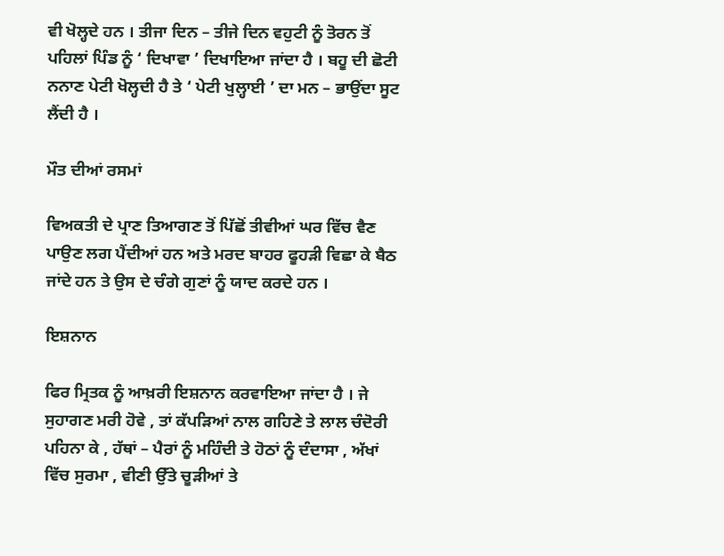ਵੀ ਖੋਲ੍ਹਦੇ ਹਨ । ਤੀਜਾ ਦਿਨ – ਤੀਜੇ ਦਿਨ ਵਹੁਟੀ ਨੂੰ ਤੋਰਨ ਤੋਂ ਪਹਿਲਾਂ ਪਿੰਡ ਨੂੰ ‘ ਦਿਖਾਵਾ ’ ਦਿਖਾਇਆ ਜਾਂਦਾ ਹੈ । ਬਹੂ ਦੀ ਛੋਟੀ ਨਨਾਣ ਪੇਟੀ ਖੋਲ੍ਹਦੀ ਹੈ ਤੇ ‘ ਪੇਟੀ ਖੁਲ੍ਹਾਈ ’ ਦਾ ਮਨ – ਭਾਉਂਦਾ ਸੂਟ ਲੈਂਦੀ ਹੈ ।

ਮੌਤ ਦੀਆਂ ਰਸਮਾਂ

ਵਿਅਕਤੀ ਦੇ ਪ੍ਰਾਣ ਤਿਆਗਣ ਤੋਂ ਪਿੱਛੋਂ ਤੀਵੀਆਂ ਘਰ ਵਿੱਚ ਵੈਣ ਪਾਉਣ ਲਗ ਪੈਂਦੀਆਂ ਹਨ ਅਤੇ ਮਰਦ ਬਾਹਰ ਫੂਹੜੀ ਵਿਛਾ ਕੇ ਬੈਠ ਜਾਂਦੇ ਹਨ ਤੇ ਉਸ ਦੇ ਚੰਗੇ ਗੁਣਾਂ ਨੂੰ ਯਾਦ ਕਰਦੇ ਹਨ ।

ਇਸ਼ਨਾਨ

ਫਿਰ ਮ੍ਰਿਤਕ ਨੂੰ ਆਖ਼ਰੀ ਇਸ਼ਨਾਨ ਕਰਵਾਇਆ ਜਾਂਦਾ ਹੈ । ਜੇ ਸੁਹਾਗਣ ਮਰੀ ਹੋਵੇ , ਤਾਂ ਕੱਪੜਿਆਂ ਨਾਲ ਗਹਿਣੇ ਤੇ ਲਾਲ ਚੰਦੋਰੀ ਪਹਿਨਾ ਕੇ , ਹੱਥਾਂ – ਪੈਰਾਂ ਨੂੰ ਮਹਿੰਦੀ ਤੇ ਹੋਠਾਂ ਨੂੰ ਦੰਦਾਸਾ , ਅੱਖਾਂ ਵਿੱਚ ਸੁਰਮਾ , ਵੀਣੀ ਉੱਤੇ ਚੂੜੀਆਂ ਤੇ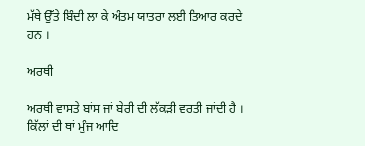ਮੱਥੇ ਉੱਤੇ ਬਿੰਦੀ ਲਾ ਕੇ ਅੰਤਮ ਯਾਤਰਾ ਲਈ ਤਿਆਰ ਕਰਦੇ ਹਨ ।

ਅਰਥੀ

ਅਰਥੀ ਵਾਸਤੇ ਬਾਂਸ ਜਾਂ ਬੇਰੀ ਦੀ ਲੱਕੜੀ ਵਰਤੀ ਜਾਂਦੀ ਹੈ । ਕਿੱਲਾਂ ਦੀ ਥਾਂ ਮੁੰਜ ਆਦਿ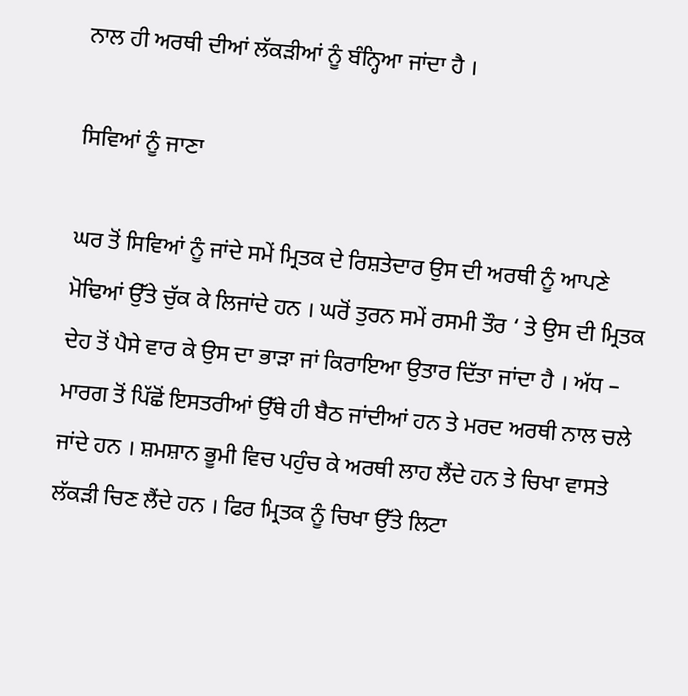ਨਾਲ ਹੀ ਅਰਥੀ ਦੀਆਂ ਲੱਕੜੀਆਂ ਨੂੰ ਬੰਨ੍ਹਿਆ ਜਾਂਦਾ ਹੈ ।

ਸਿਵਿਆਂ ਨੂੰ ਜਾਣਾ

ਘਰ ਤੋਂ ਸਿਵਿਆਂ ਨੂੰ ਜਾਂਦੇ ਸਮੇਂ ਮ੍ਰਿਤਕ ਦੇ ਰਿਸ਼ਤੇਦਾਰ ਉਸ ਦੀ ਅਰਥੀ ਨੂੰ ਆਪਣੇ ਮੋਢਿਆਂ ਉੱਤੇ ਚੁੱਕ ਕੇ ਲਿਜਾਂਦੇ ਹਨ । ਘਰੋਂ ਤੁਰਨ ਸਮੇਂ ਰਸਮੀ ਤੌਰ ‘ ਤੇ ਉਸ ਦੀ ਮ੍ਰਿਤਕ ਦੇਹ ਤੋਂ ਪੈਸੇ ਵਾਰ ਕੇ ਉਸ ਦਾ ਭਾੜਾ ਜਾਂ ਕਿਰਾਇਆ ਉਤਾਰ ਦਿੱਤਾ ਜਾਂਦਾ ਹੈ । ਅੱਧ – ਮਾਰਗ ਤੋਂ ਪਿੱਛੋਂ ਇਸਤਰੀਆਂ ਉੱਥੇ ਹੀ ਬੈਠ ਜਾਂਦੀਆਂ ਹਨ ਤੇ ਮਰਦ ਅਰਥੀ ਨਾਲ ਚਲੇ ਜਾਂਦੇ ਹਨ । ਸ਼ਮਸ਼ਾਨ ਭੂਮੀ ਵਿਚ ਪਹੁੰਚ ਕੇ ਅਰਥੀ ਲਾਹ ਲੈਂਦੇ ਹਨ ਤੇ ਚਿਖਾ ਵਾਸਤੇ ਲੱਕੜੀ ਚਿਣ ਲੈਂਦੇ ਹਨ । ਫਿਰ ਮ੍ਰਿਤਕ ਨੂੰ ਚਿਖਾ ਉੱਤੇ ਲਿਟਾ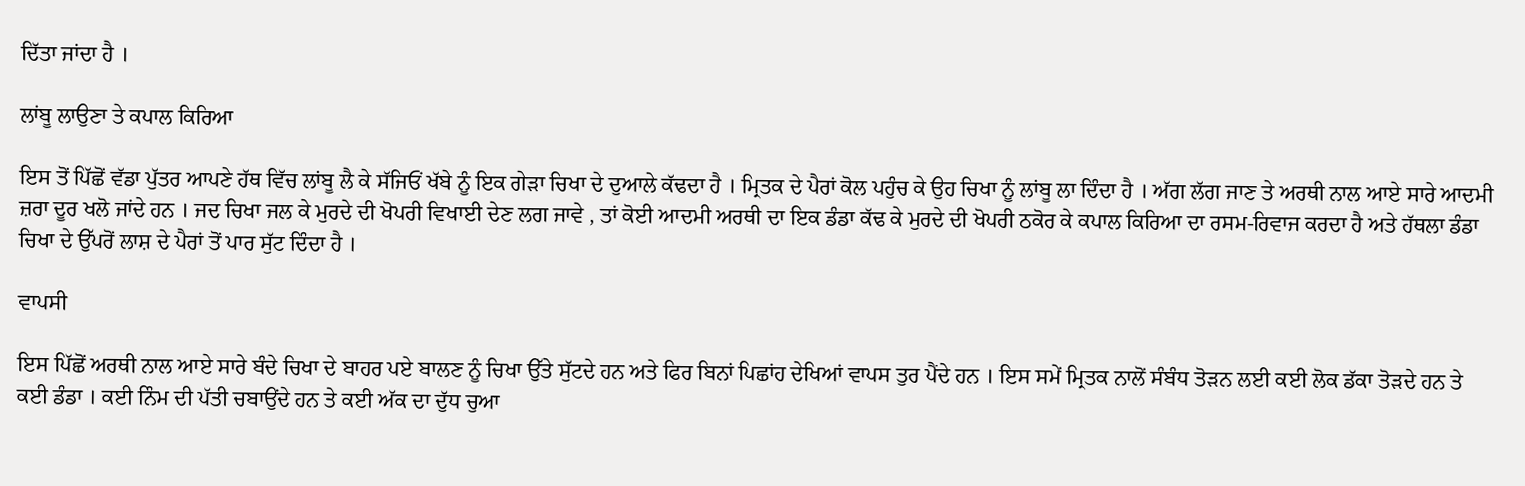ਦਿੱਤਾ ਜਾਂਦਾ ਹੈ ।

ਲਾਂਬੂ ਲਾਉਣਾ ਤੇ ਕਪਾਲ ਕਿਰਿਆ

ਇਸ ਤੋਂ ਪਿੱਛੋਂ ਵੱਡਾ ਪੁੱਤਰ ਆਪਣੇ ਹੱਥ ਵਿੱਚ ਲਾਂਬੂ ਲੈ ਕੇ ਸੱਜਿਓਂ ਖੱਬੇ ਨੂੰ ਇਕ ਗੇੜਾ ਚਿਖਾ ਦੇ ਦੁਆਲੇ ਕੱਢਦਾ ਹੈ । ਮ੍ਰਿਤਕ ਦੇ ਪੈਰਾਂ ਕੋਲ ਪਹੁੰਚ ਕੇ ਉਹ ਚਿਖਾ ਨੂੰ ਲਾਂਬੂ ਲਾ ਦਿੰਦਾ ਹੈ । ਅੱਗ ਲੱਗ ਜਾਣ ਤੇ ਅਰਥੀ ਨਾਲ ਆਏ ਸਾਰੇ ਆਦਮੀ ਜ਼ਰਾ ਦੂਰ ਖਲੋ ਜਾਂਦੇ ਹਨ । ਜਦ ਚਿਖਾ ਜਲ ਕੇ ਮੁਰਦੇ ਦੀ ਖੋਪਰੀ ਵਿਖਾਈ ਦੇਣ ਲਗ ਜਾਵੇ , ਤਾਂ ਕੋਈ ਆਦਮੀ ਅਰਥੀ ਦਾ ਇਕ ਡੰਡਾ ਕੱਢ ਕੇ ਮੁਰਦੇ ਦੀ ਖੋਪਰੀ ਠਕੋਰ ਕੇ ਕਪਾਲ ਕਿਰਿਆ ਦਾ ਰਸਮ-ਰਿਵਾਜ ਕਰਦਾ ਹੈ ਅਤੇ ਹੱਥਲਾ ਡੰਡਾ ਚਿਖਾ ਦੇ ਉੱਪਰੋਂ ਲਾਸ਼ ਦੇ ਪੈਰਾਂ ਤੋਂ ਪਾਰ ਸੁੱਟ ਦਿੰਦਾ ਹੈ ।

ਵਾਪਸੀ

ਇਸ ਪਿੱਛੋਂ ਅਰਥੀ ਨਾਲ ਆਏ ਸਾਰੇ ਬੰਦੇ ਚਿਖਾ ਦੇ ਬਾਹਰ ਪਏ ਬਾਲਣ ਨੂੰ ਚਿਖਾ ਉੱਤੇ ਸੁੱਟਦੇ ਹਨ ਅਤੇ ਫਿਰ ਬਿਨਾਂ ਪਿਛਾਂਹ ਦੇਖਿਆਂ ਵਾਪਸ ਤੁਰ ਪੈਂਦੇ ਹਨ । ਇਸ ਸਮੇਂ ਮ੍ਰਿਤਕ ਨਾਲੋਂ ਸੰਬੰਧ ਤੋੜਨ ਲਈ ਕਈ ਲੋਕ ਡੱਕਾ ਤੋੜਦੇ ਹਨ ਤੇ ਕਈ ਡੰਡਾ । ਕਈ ਨਿੰਮ ਦੀ ਪੱਤੀ ਚਬਾਉਂਦੇ ਹਨ ਤੇ ਕਈ ਅੱਕ ਦਾ ਦੁੱਧ ਚੁਆ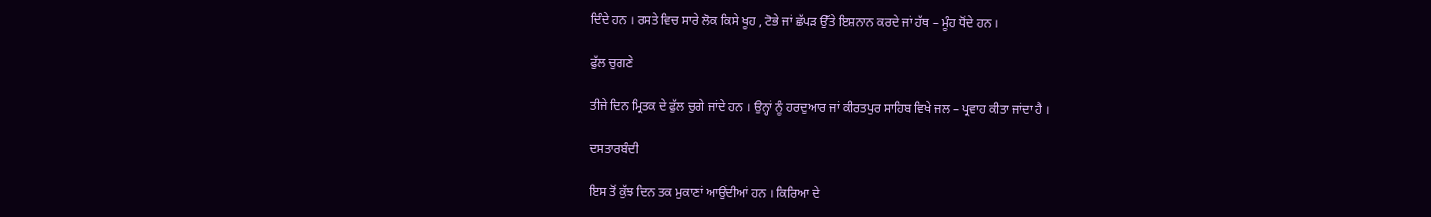ਦਿੰਦੇ ਹਨ । ਰਸਤੇ ਵਿਚ ਸਾਰੇ ਲੋਕ ਕਿਸੇ ਖੂਹ , ਟੋਭੇ ਜਾਂ ਛੱਪੜ ਉੱਤੇ ਇਸ਼ਨਾਨ ਕਰਦੇ ਜਾਂ ਹੱਥ – ਮੂੰਹ ਧੋਂਦੇ ਹਨ ।

ਫੁੱਲ ਚੁਗਣੇ

ਤੀਜੇ ਦਿਨ ਮ੍ਰਿਤਕ ਦੇ ਫੁੱਲ ਚੁਗੇ ਜਾਂਦੇ ਹਨ । ਉਨ੍ਹਾਂ ਨੂੰ ਹਰਦੁਆਰ ਜਾਂ ਕੀਰਤਪੁਰ ਸਾਹਿਬ ਵਿਖੇ ਜਲ – ਪ੍ਰਵਾਹ ਕੀਤਾ ਜਾਂਦਾ ਹੈ ।

ਦਸਤਾਰਬੰਦੀ

ਇਸ ਤੋਂ ਕੁੱਝ ਦਿਨ ਤਕ ਮੁਕਾਣਾਂ ਆਉਂਦੀਆਂ ਹਨ । ਕਿਰਿਆ ਦੇ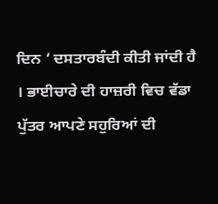ਦਿਨ ‘ ਦਸਤਾਰਬੰਦੀ ਕੀਤੀ ਜਾਂਦੀ ਹੈ । ਭਾਈਚਾਰੇ ਦੀ ਹਾਜ਼ਰੀ ਵਿਚ ਵੱਡਾ ਪੁੱਤਰ ਆਪਣੇ ਸਹੁਰਿਆਂ ਦੀ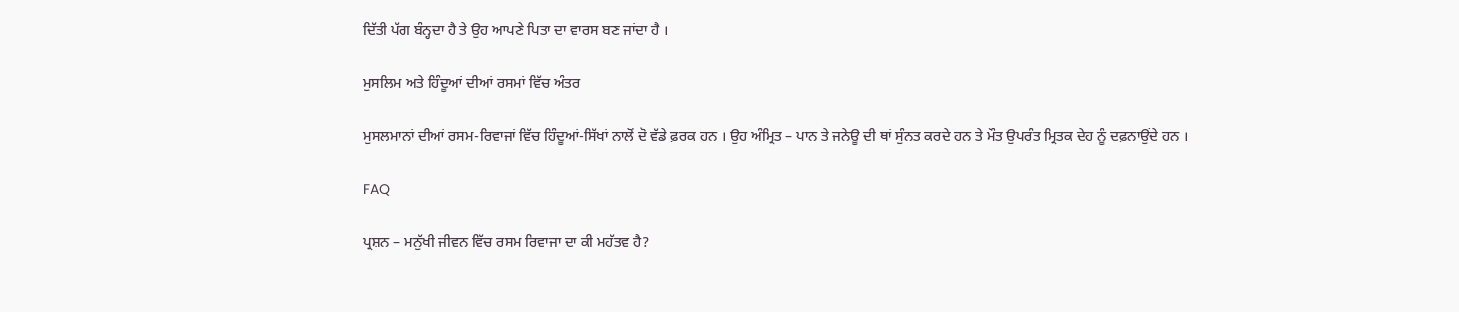ਦਿੱਤੀ ਪੱਗ ਬੰਨ੍ਹਦਾ ਹੈ ਤੇ ਉਹ ਆਪਣੇ ਪਿਤਾ ਦਾ ਵਾਰਸ ਬਣ ਜਾਂਦਾ ਹੈ ।

ਮੁਸਲਿਮ ਅਤੇ ਹਿੰਦੂਆਂ ਦੀਆਂ ਰਸਮਾਂ ਵਿੱਚ ਅੰਤਰ

ਮੁਸਲਮਾਨਾਂ ਦੀਆਂ ਰਸਮ-ਰਿਵਾਜਾਂ ਵਿੱਚ ਹਿੰਦੂਆਂ-ਸਿੱਖਾਂ ਨਾਲੋਂ ਦੋ ਵੱਡੇ ਫ਼ਰਕ ਹਨ । ਉਹ ਅੰਮ੍ਰਿਤ – ਪਾਨ ਤੇ ਜਨੇਊ ਦੀ ਥਾਂ ਸੁੰਨਤ ਕਰਦੇ ਹਨ ਤੇ ਮੌਤ ਉਪਰੰਤ ਮ੍ਰਿਤਕ ਦੇਹ ਨੂੰ ਦਫ਼ਨਾਉਂਦੇ ਹਨ ।

FAQ

ਪ੍ਰਸ਼ਨ – ਮਨੁੱਖੀ ਜੀਵਨ ਵਿੱਚ ਰਸਮ ਰਿਵਾਜਾ ਦਾ ਕੀ ਮਹੱਤਵ ਹੈ?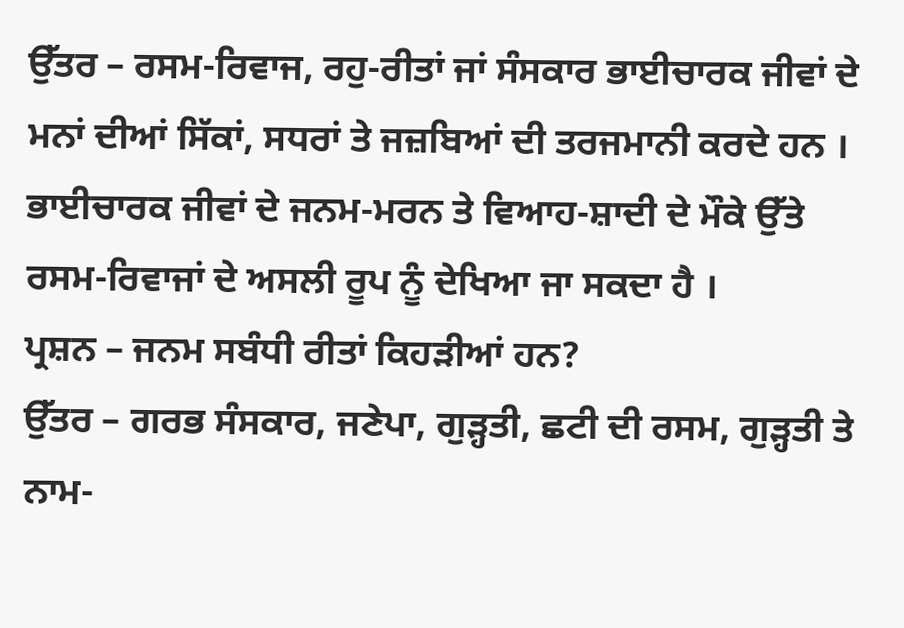ਉੱਤਰ – ਰਸਮ-ਰਿਵਾਜ, ਰਹੁ-ਰੀਤਾਂ ਜਾਂ ਸੰਸਕਾਰ ਭਾਈਚਾਰਕ ਜੀਵਾਂ ਦੇ ਮਨਾਂ ਦੀਆਂ ਸਿੱਕਾਂ, ਸਧਰਾਂ ਤੇ ਜਜ਼ਬਿਆਂ ਦੀ ਤਰਜਮਾਨੀ ਕਰਦੇ ਹਨ । ਭਾਈਚਾਰਕ ਜੀਵਾਂ ਦੇ ਜਨਮ-ਮਰਨ ਤੇ ਵਿਆਹ-ਸ਼ਾਦੀ ਦੇ ਮੌਕੇ ਉੱਤੇ ਰਸਮ-ਰਿਵਾਜਾਂ ਦੇ ਅਸਲੀ ਰੂਪ ਨੂੰ ਦੇਖਿਆ ਜਾ ਸਕਦਾ ਹੈ ।
ਪ੍ਰਸ਼ਨ – ਜਨਮ ਸਬੰਧੀ ਰੀਤਾਂ ਕਿਹੜੀਆਂ ਹਨ?
ਉੱਤਰ – ਗਰਭ ਸੰਸਕਾਰ, ਜਣੇਪਾ, ਗੁੜ੍ਹਤੀ, ਛਟੀ ਦੀ ਰਸਮ, ਗੁੜ੍ਹਤੀ ਤੇ ਨਾਮ-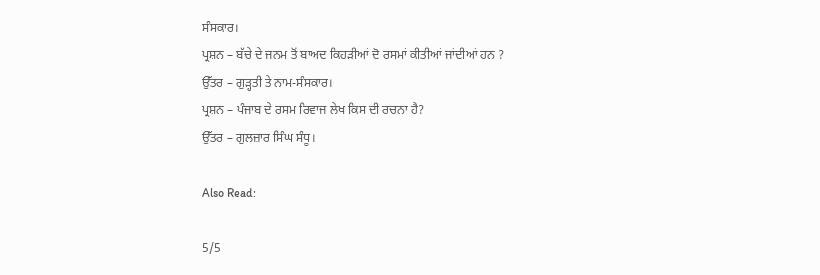ਸੰਸਕਾਰ।
ਪ੍ਰਸ਼ਨ – ਬੱਚੇ ਦੇ ਜਨਮ ਤੋਂ ਬਾਅਦ ਕਿਹੜੀਆਂ ਦੋ ਰਸਮਾਂ ਕੀਤੀਆਂ ਜਾਂਦੀਆਂ ਹਨ ?
ਉੱਤਰ – ਗੁੜ੍ਹਤੀ ਤੇ ਨਾਮ-ਸੰਸਕਾਰ।
ਪ੍ਰਸ਼ਨ – ਪੰਜਾਬ ਦੇ ਰਸਮ ਰਿਵਾਜ ਲੇਖ ਕਿਸ ਦੀ ਰਚਨਾ ਹੈ?
ਉੱਤਰ – ਗੁਲਜ਼ਾਰ ਸਿੰਘ ਸੰਧੂ।

Also Read:

5/5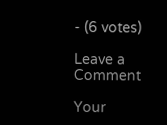- (6 votes)

Leave a Comment

Your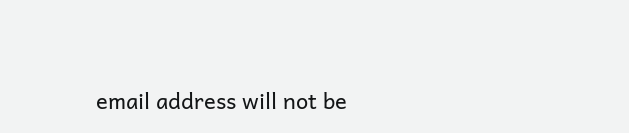email address will not be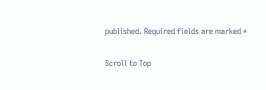published. Required fields are marked *

Scroll to Top